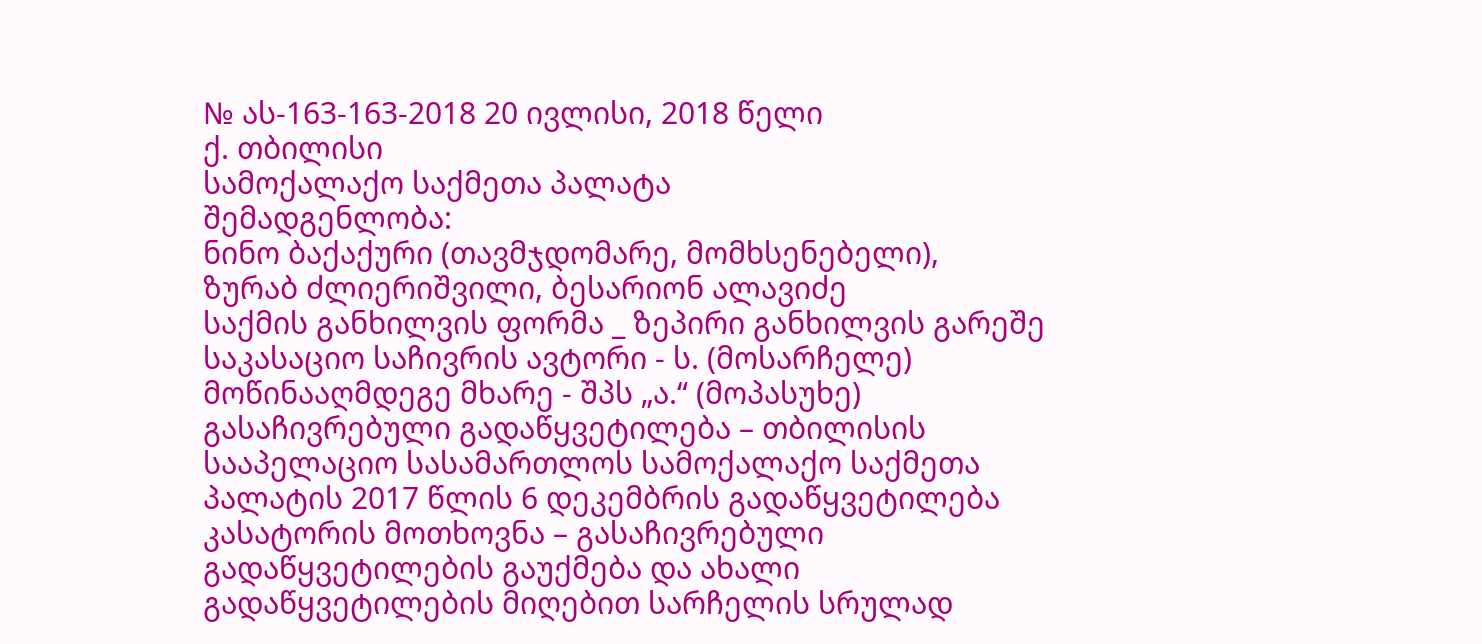№ ას-163-163-2018 20 ივლისი, 2018 წელი
ქ. თბილისი
სამოქალაქო საქმეთა პალატა
შემადგენლობა:
ნინო ბაქაქური (თავმჯდომარე, მომხსენებელი),
ზურაბ ძლიერიშვილი, ბესარიონ ალავიძე
საქმის განხილვის ფორმა _ ზეპირი განხილვის გარეშე
საკასაციო საჩივრის ავტორი - ს. (მოსარჩელე)
მოწინააღმდეგე მხარე - შპს „ა.“ (მოპასუხე)
გასაჩივრებული გადაწყვეტილება – თბილისის სააპელაციო სასამართლოს სამოქალაქო საქმეთა პალატის 2017 წლის 6 დეკემბრის გადაწყვეტილება
კასატორის მოთხოვნა – გასაჩივრებული გადაწყვეტილების გაუქმება და ახალი გადაწყვეტილების მიღებით სარჩელის სრულად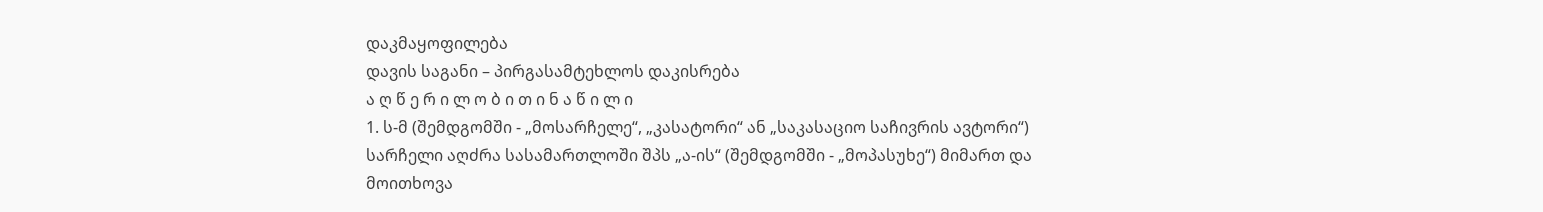დაკმაყოფილება
დავის საგანი – პირგასამტეხლოს დაკისრება
ა ღ წ ე რ ი ლ ო ბ ი თ ი ნ ა წ ი ლ ი
1. ს-მ (შემდგომში - „მოსარჩელე“, „კასატორი“ ან „საკასაციო საჩივრის ავტორი“) სარჩელი აღძრა სასამართლოში შპს „ა-ის“ (შემდგომში - „მოპასუხე“) მიმართ და მოითხოვა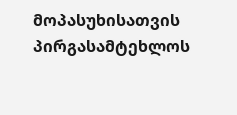მოპასუხისათვის პირგასამტეხლოს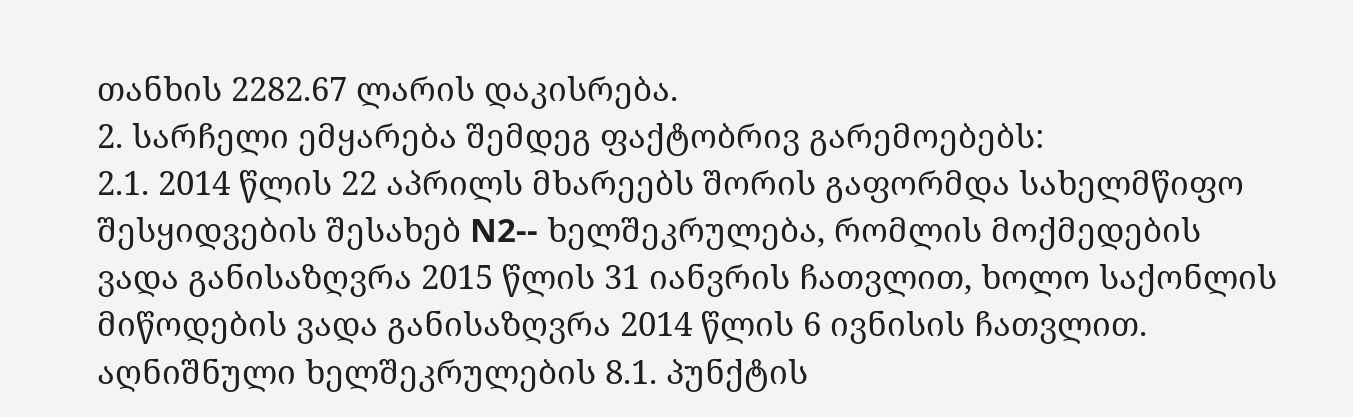თანხის 2282.67 ლარის დაკისრება.
2. სარჩელი ემყარება შემდეგ ფაქტობრივ გარემოებებს:
2.1. 2014 წლის 22 აპრილს მხარეებს შორის გაფორმდა სახელმწიფო შესყიდვების შესახებ N2-- ხელშეკრულება, რომლის მოქმედების ვადა განისაზღვრა 2015 წლის 31 იანვრის ჩათვლით, ხოლო საქონლის მიწოდების ვადა განისაზღვრა 2014 წლის 6 ივნისის ჩათვლით. აღნიშნული ხელშეკრულების 8.1. პუნქტის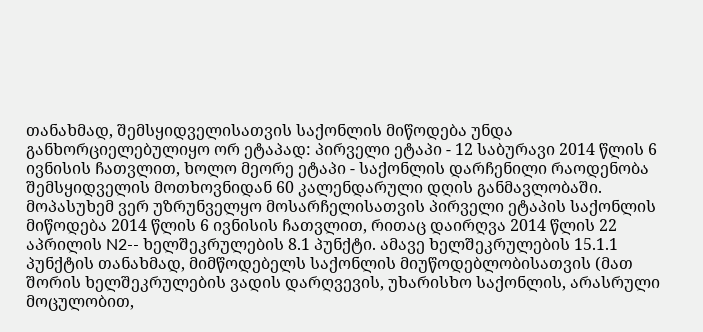თანახმად, შემსყიდველისათვის საქონლის მიწოდება უნდა განხორციელებულიყო ორ ეტაპად: პირველი ეტაპი - 12 საბურავი 2014 წლის 6 ივნისის ჩათვლით, ხოლო მეორე ეტაპი - საქონლის დარჩენილი რაოდენობა შემსყიდველის მოთხოვნიდან 60 კალენდარული დღის განმავლობაში. მოპასუხემ ვერ უზრუნველყო მოსარჩელისათვის პირველი ეტაპის საქონლის მიწოდება 2014 წლის 6 ივნისის ჩათვლით, რითაც დაირღვა 2014 წლის 22 აპრილის N2-- ხელშეკრულების 8.1 პუნქტი. ამავე ხელშეკრულების 15.1.1 პუნქტის თანახმად, მიმწოდებელს საქონლის მიუწოდებლობისათვის (მათ შორის ხელშეკრულების ვადის დარღვევის, უხარისხო საქონლის, არასრული მოცულობით,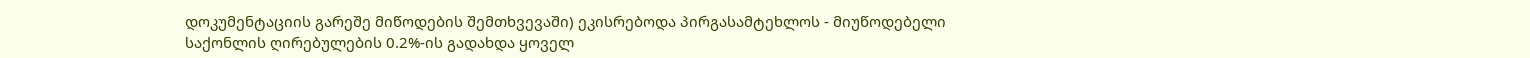დოკუმენტაციის გარეშე მიწოდების შემთხვევაში) ეკისრებოდა პირგასამტეხლოს - მიუწოდებელი საქონლის ღირებულების 0.2%-ის გადახდა ყოველ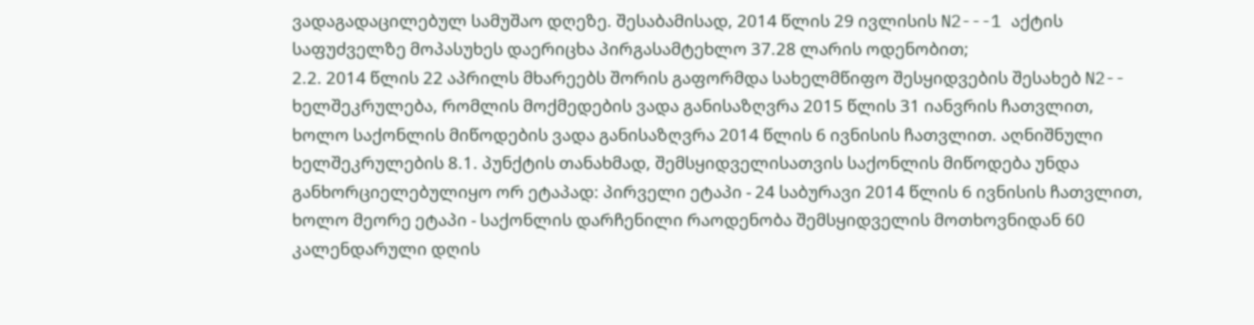ვადაგადაცილებულ სამუშაო დღეზე. შესაბამისად, 2014 წლის 29 ივლისის N2---1 აქტის საფუძველზე მოპასუხეს დაერიცხა პირგასამტეხლო 37.28 ლარის ოდენობით;
2.2. 2014 წლის 22 აპრილს მხარეებს შორის გაფორმდა სახელმწიფო შესყიდვების შესახებ N2-- ხელშეკრულება, რომლის მოქმედების ვადა განისაზღვრა 2015 წლის 31 იანვრის ჩათვლით, ხოლო საქონლის მიწოდების ვადა განისაზღვრა 2014 წლის 6 ივნისის ჩათვლით. აღნიშნული ხელშეკრულების 8.1. პუნქტის თანახმად, შემსყიდველისათვის საქონლის მიწოდება უნდა განხორციელებულიყო ორ ეტაპად: პირველი ეტაპი - 24 საბურავი 2014 წლის 6 ივნისის ჩათვლით, ხოლო მეორე ეტაპი - საქონლის დარჩენილი რაოდენობა შემსყიდველის მოთხოვნიდან 60 კალენდარული დღის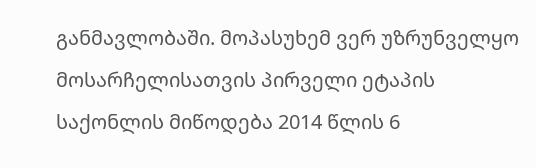განმავლობაში. მოპასუხემ ვერ უზრუნველყო მოსარჩელისათვის პირველი ეტაპის საქონლის მიწოდება 2014 წლის 6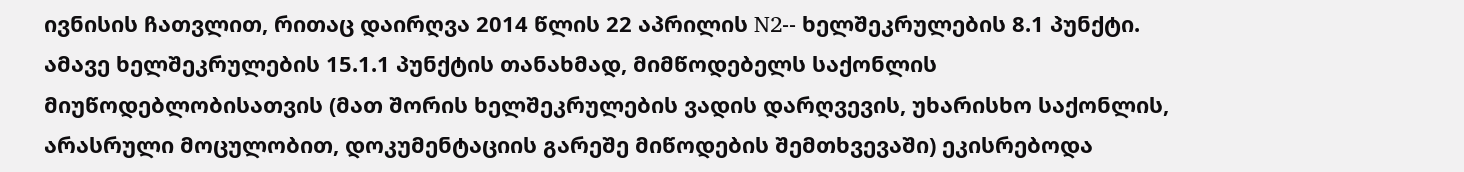ივნისის ჩათვლით, რითაც დაირღვა 2014 წლის 22 აპრილის N2-- ხელშეკრულების 8.1 პუნქტი. ამავე ხელშეკრულების 15.1.1 პუნქტის თანახმად, მიმწოდებელს საქონლის მიუწოდებლობისათვის (მათ შორის ხელშეკრულების ვადის დარღვევის, უხარისხო საქონლის, არასრული მოცულობით, დოკუმენტაციის გარეშე მიწოდების შემთხვევაში) ეკისრებოდა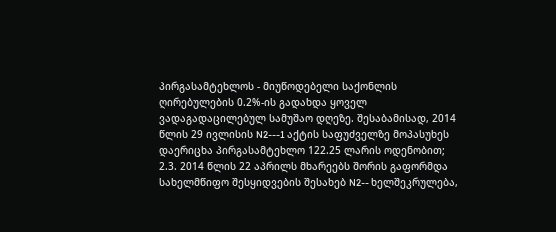პირგასამტეხლოს - მიუწოდებელი საქონლის ღირებულების 0.2%-ის გადახდა ყოველ ვადაგადაცილებულ სამუშაო დღეზე. შესაბამისად, 2014 წლის 29 ივლისის N2---1 აქტის საფუძველზე მოპასუხეს დაერიცხა პირგასამტეხლო 122.25 ლარის ოდენობით;
2.3. 2014 წლის 22 აპრილს მხარეებს შორის გაფორმდა სახელმწიფო შესყიდვების შესახებ N2-- ხელშეკრულება,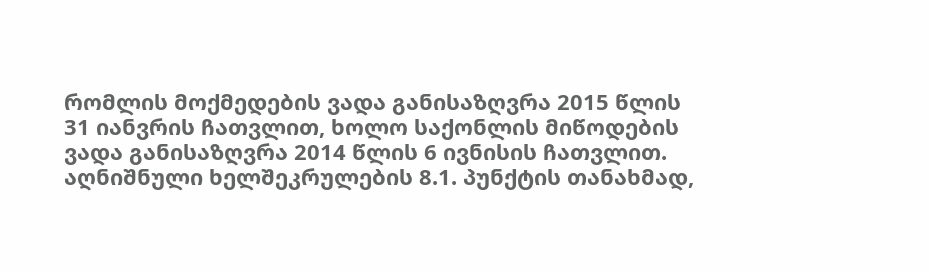რომლის მოქმედების ვადა განისაზღვრა 2015 წლის 31 იანვრის ჩათვლით, ხოლო საქონლის მიწოდების ვადა განისაზღვრა 2014 წლის 6 ივნისის ჩათვლით. აღნიშნული ხელშეკრულების 8.1. პუნქტის თანახმად,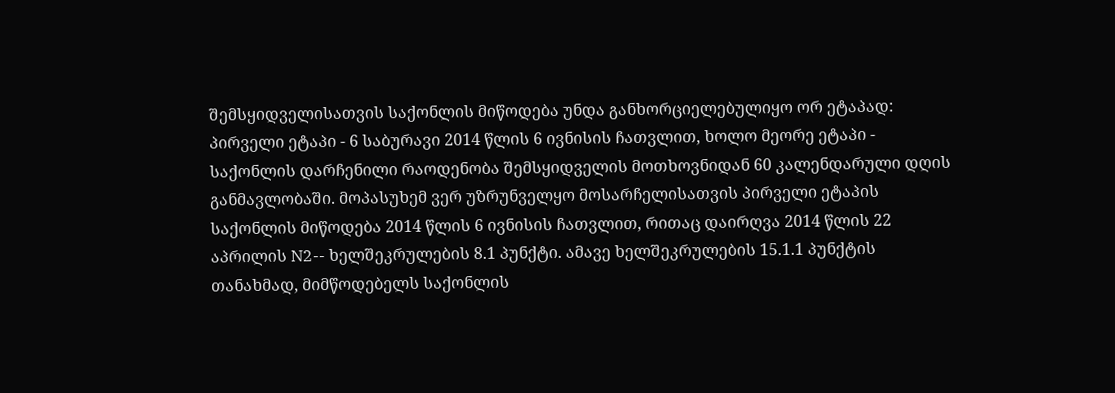შემსყიდველისათვის საქონლის მიწოდება უნდა განხორციელებულიყო ორ ეტაპად: პირველი ეტაპი - 6 საბურავი 2014 წლის 6 ივნისის ჩათვლით, ხოლო მეორე ეტაპი - საქონლის დარჩენილი რაოდენობა შემსყიდველის მოთხოვნიდან 60 კალენდარული დღის განმავლობაში. მოპასუხემ ვერ უზრუნველყო მოსარჩელისათვის პირველი ეტაპის საქონლის მიწოდება 2014 წლის 6 ივნისის ჩათვლით, რითაც დაირღვა 2014 წლის 22 აპრილის N2-- ხელშეკრულების 8.1 პუნქტი. ამავე ხელშეკრულების 15.1.1 პუნქტის თანახმად, მიმწოდებელს საქონლის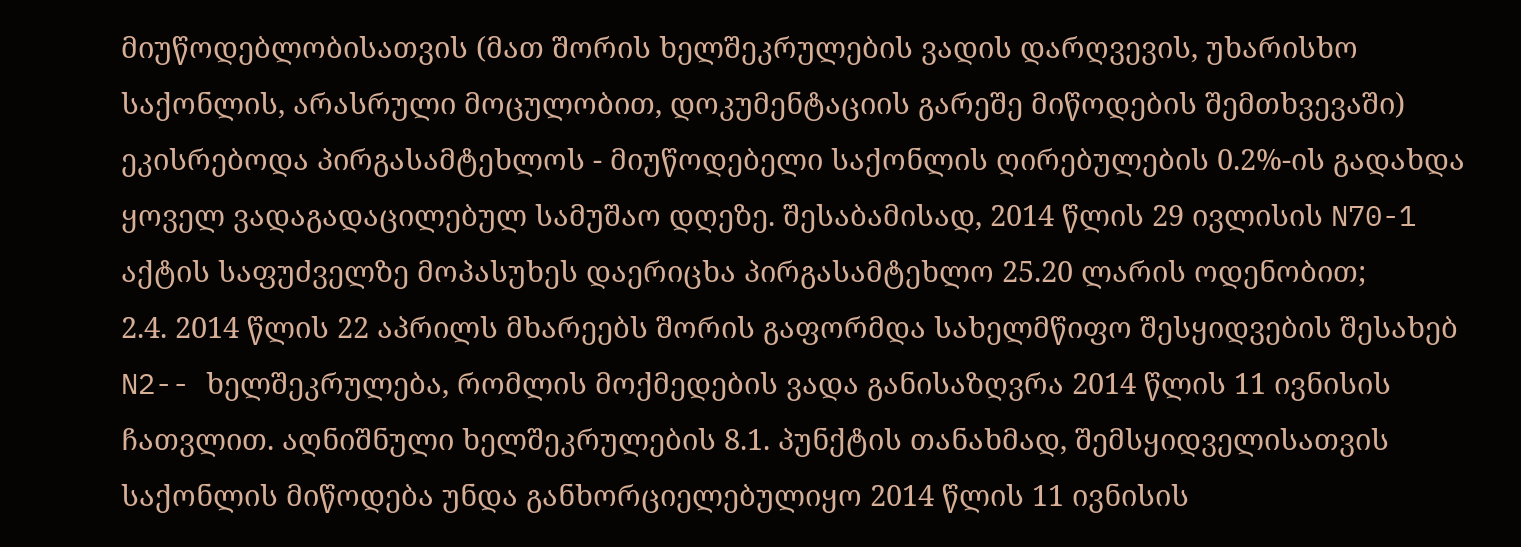მიუწოდებლობისათვის (მათ შორის ხელშეკრულების ვადის დარღვევის, უხარისხო საქონლის, არასრული მოცულობით, დოკუმენტაციის გარეშე მიწოდების შემთხვევაში) ეკისრებოდა პირგასამტეხლოს - მიუწოდებელი საქონლის ღირებულების 0.2%-ის გადახდა ყოველ ვადაგადაცილებულ სამუშაო დღეზე. შესაბამისად, 2014 წლის 29 ივლისის N70-1 აქტის საფუძველზე მოპასუხეს დაერიცხა პირგასამტეხლო 25.20 ლარის ოდენობით;
2.4. 2014 წლის 22 აპრილს მხარეებს შორის გაფორმდა სახელმწიფო შესყიდვების შესახებ N2-- ხელშეკრულება, რომლის მოქმედების ვადა განისაზღვრა 2014 წლის 11 ივნისის ჩათვლით. აღნიშნული ხელშეკრულების 8.1. პუნქტის თანახმად, შემსყიდველისათვის საქონლის მიწოდება უნდა განხორციელებულიყო 2014 წლის 11 ივნისის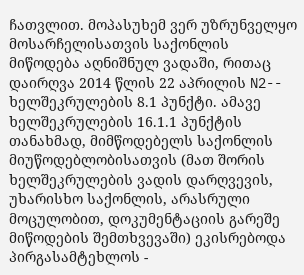ჩათვლით. მოპასუხემ ვერ უზრუნველყო მოსარჩელისათვის საქონლის მიწოდება აღნიშნულ ვადაში, რითაც დაირღვა 2014 წლის 22 აპრილის N2-- ხელშეკრულების 8.1 პუნქტი. ამავე ხელშეკრულების 16.1.1 პუნქტის თანახმად, მიმწოდებელს საქონლის მიუწოდებლობისათვის (მათ შორის ხელშეკრულების ვადის დარღვევის, უხარისხო საქონლის, არასრული მოცულობით, დოკუმენტაციის გარეშე მიწოდების შემთხვევაში) ეკისრებოდა პირგასამტეხლოს -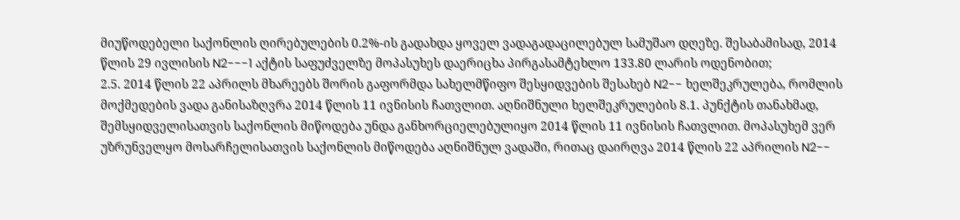მიუწოდებელი საქონლის ღირებულების 0.2%-ის გადახდა ყოველ ვადაგადაცილებულ სამუშაო დღეზე. შესაბამისად, 2014 წლის 29 ივლისის N2---1 აქტის საფუძველზე მოპასუხეს დაერიცხა პირგასამტეხლო 133.80 ლარის ოდენობით;
2.5. 2014 წლის 22 აპრილს მხარეებს შორის გაფორმდა სახელმწიფო შესყიდვების შესახებ N2-- ხელშეკრულება, რომლის მოქმედების ვადა განისაზღვრა 2014 წლის 11 ივნისის ჩათვლით. აღნიშნული ხელშეკრულების 8.1. პუნქტის თანახმად, შემსყიდველისათვის საქონლის მიწოდება უნდა განხორციელებულიყო 2014 წლის 11 ივნისის ჩათვლით. მოპასუხემ ვერ უზრუნველყო მოსარჩელისათვის საქონლის მიწოდება აღნიშნულ ვადაში, რითაც დაირღვა 2014 წლის 22 აპრილის N2--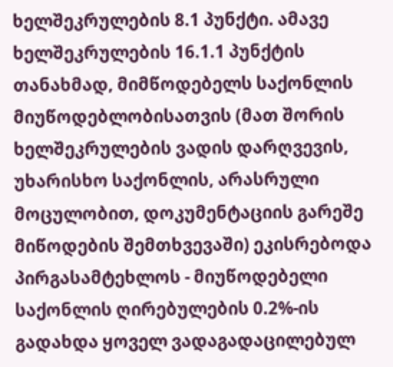ხელშეკრულების 8.1 პუნქტი. ამავე ხელშეკრულების 16.1.1 პუნქტის თანახმად, მიმწოდებელს საქონლის მიუწოდებლობისათვის (მათ შორის ხელშეკრულების ვადის დარღვევის, უხარისხო საქონლის, არასრული მოცულობით, დოკუმენტაციის გარეშე მიწოდების შემთხვევაში) ეკისრებოდა პირგასამტეხლოს - მიუწოდებელი საქონლის ღირებულების 0.2%-ის გადახდა ყოველ ვადაგადაცილებულ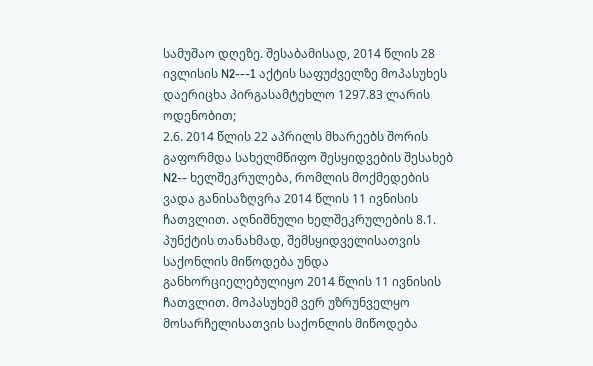სამუშაო დღეზე. შესაბამისად, 2014 წლის 28 ივლისის N2---1 აქტის საფუძველზე მოპასუხეს დაერიცხა პირგასამტეხლო 1297.83 ლარის ოდენობით;
2.6. 2014 წლის 22 აპრილს მხარეებს შორის გაფორმდა სახელმწიფო შესყიდვების შესახებ N2-- ხელშეკრულება, რომლის მოქმედების ვადა განისაზღვრა 2014 წლის 11 ივნისის ჩათვლით. აღნიშნული ხელშეკრულების 8.1. პუნქტის თანახმად, შემსყიდველისათვის საქონლის მიწოდება უნდა განხორციელებულიყო 2014 წლის 11 ივნისის ჩათვლით. მოპასუხემ ვერ უზრუნველყო მოსარჩელისათვის საქონლის მიწოდება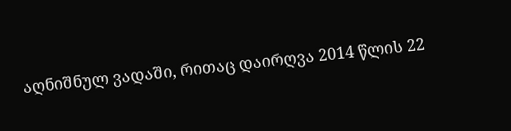აღნიშნულ ვადაში, რითაც დაირღვა 2014 წლის 22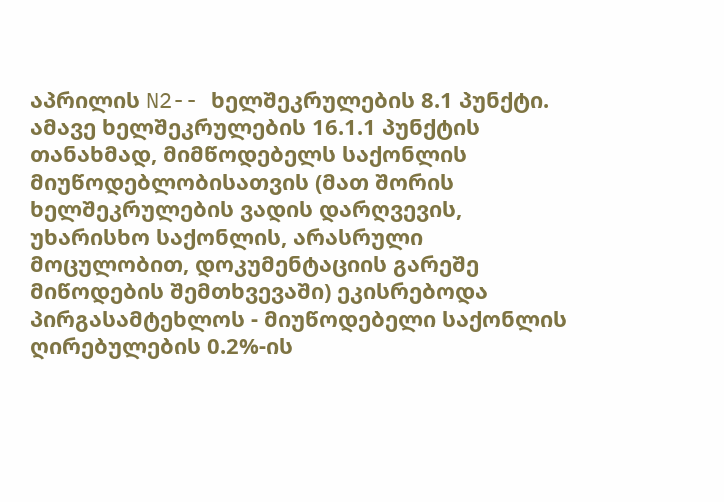აპრილის N2-- ხელშეკრულების 8.1 პუნქტი. ამავე ხელშეკრულების 16.1.1 პუნქტის თანახმად, მიმწოდებელს საქონლის მიუწოდებლობისათვის (მათ შორის ხელშეკრულების ვადის დარღვევის, უხარისხო საქონლის, არასრული მოცულობით, დოკუმენტაციის გარეშე მიწოდების შემთხვევაში) ეკისრებოდა პირგასამტეხლოს - მიუწოდებელი საქონლის ღირებულების 0.2%-ის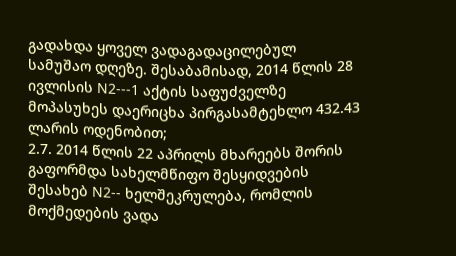გადახდა ყოველ ვადაგადაცილებულ სამუშაო დღეზე. შესაბამისად, 2014 წლის 28 ივლისის N2---1 აქტის საფუძველზე მოპასუხეს დაერიცხა პირგასამტეხლო 432.43 ლარის ოდენობით;
2.7. 2014 წლის 22 აპრილს მხარეებს შორის გაფორმდა სახელმწიფო შესყიდვების შესახებ N2-- ხელშეკრულება, რომლის მოქმედების ვადა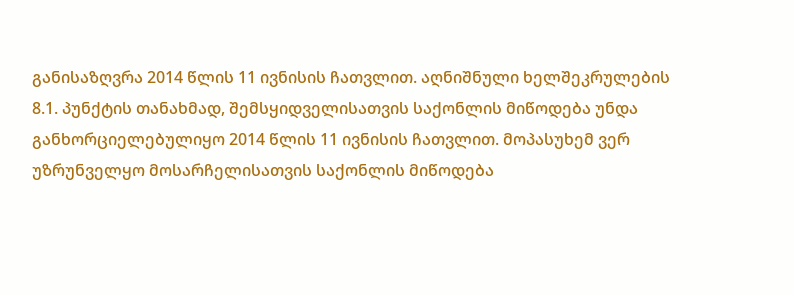განისაზღვრა 2014 წლის 11 ივნისის ჩათვლით. აღნიშნული ხელშეკრულების 8.1. პუნქტის თანახმად, შემსყიდველისათვის საქონლის მიწოდება უნდა განხორციელებულიყო 2014 წლის 11 ივნისის ჩათვლით. მოპასუხემ ვერ უზრუნველყო მოსარჩელისათვის საქონლის მიწოდება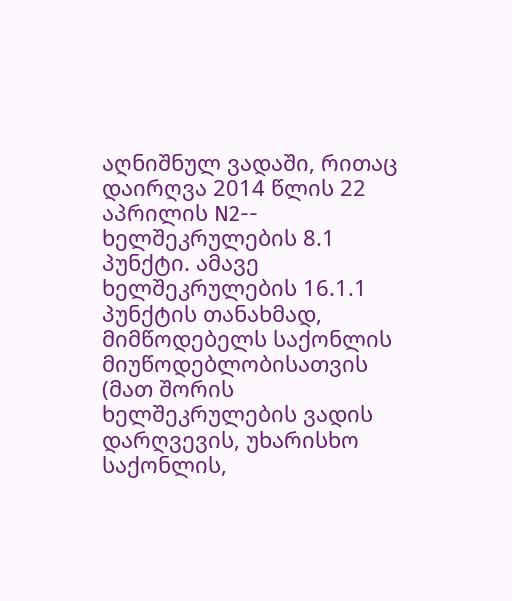აღნიშნულ ვადაში, რითაც დაირღვა 2014 წლის 22 აპრილის N2-- ხელშეკრულების 8.1 პუნქტი. ამავე ხელშეკრულების 16.1.1 პუნქტის თანახმად, მიმწოდებელს საქონლის მიუწოდებლობისათვის (მათ შორის ხელშეკრულების ვადის დარღვევის, უხარისხო საქონლის,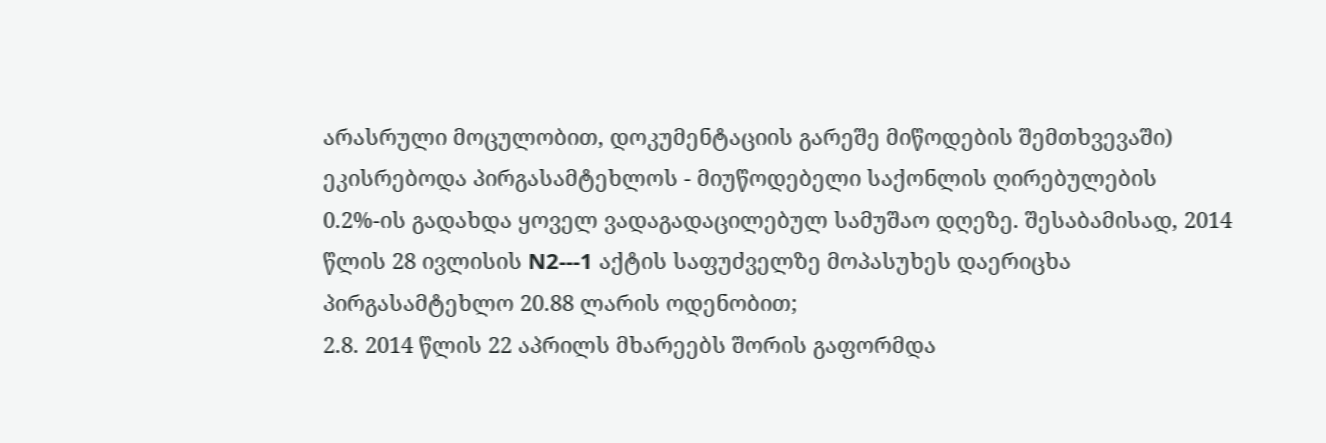არასრული მოცულობით, დოკუმენტაციის გარეშე მიწოდების შემთხვევაში) ეკისრებოდა პირგასამტეხლოს - მიუწოდებელი საქონლის ღირებულების 0.2%-ის გადახდა ყოველ ვადაგადაცილებულ სამუშაო დღეზე. შესაბამისად, 2014 წლის 28 ივლისის N2---1 აქტის საფუძველზე მოპასუხეს დაერიცხა პირგასამტეხლო 20.88 ლარის ოდენობით;
2.8. 2014 წლის 22 აპრილს მხარეებს შორის გაფორმდა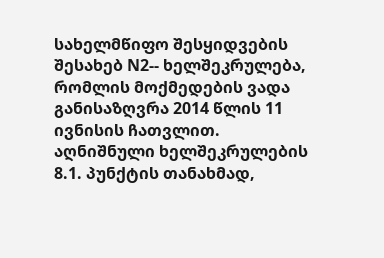სახელმწიფო შესყიდვების შესახებ N2-- ხელშეკრულება, რომლის მოქმედების ვადა განისაზღვრა 2014 წლის 11 ივნისის ჩათვლით. აღნიშნული ხელშეკრულების 8.1. პუნქტის თანახმად,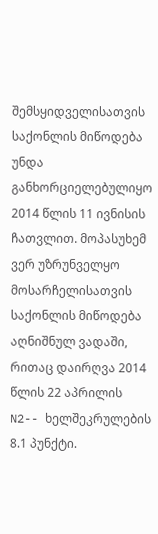შემსყიდველისათვის საქონლის მიწოდება უნდა განხორციელებულიყო 2014 წლის 11 ივნისის ჩათვლით. მოპასუხემ ვერ უზრუნველყო მოსარჩელისათვის საქონლის მიწოდება აღნიშნულ ვადაში, რითაც დაირღვა 2014 წლის 22 აპრილის N2-- ხელშეკრულების 8.1 პუნქტი.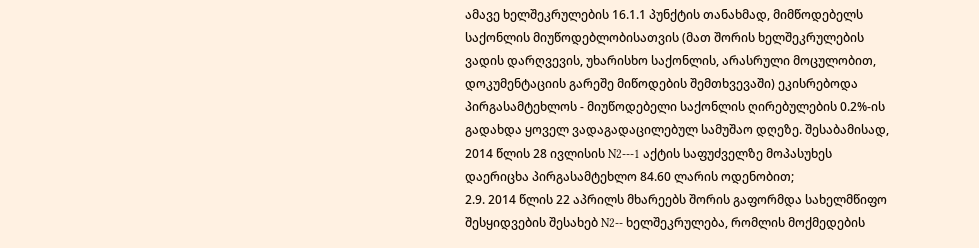ამავე ხელშეკრულების 16.1.1 პუნქტის თანახმად, მიმწოდებელს საქონლის მიუწოდებლობისათვის (მათ შორის ხელშეკრულების ვადის დარღვევის, უხარისხო საქონლის, არასრული მოცულობით, დოკუმენტაციის გარეშე მიწოდების შემთხვევაში) ეკისრებოდა პირგასამტეხლოს - მიუწოდებელი საქონლის ღირებულების 0.2%-ის გადახდა ყოველ ვადაგადაცილებულ სამუშაო დღეზე. შესაბამისად, 2014 წლის 28 ივლისის N2---1 აქტის საფუძველზე მოპასუხეს დაერიცხა პირგასამტეხლო 84.60 ლარის ოდენობით;
2.9. 2014 წლის 22 აპრილს მხარეებს შორის გაფორმდა სახელმწიფო შესყიდვების შესახებ N2-- ხელშეკრულება, რომლის მოქმედების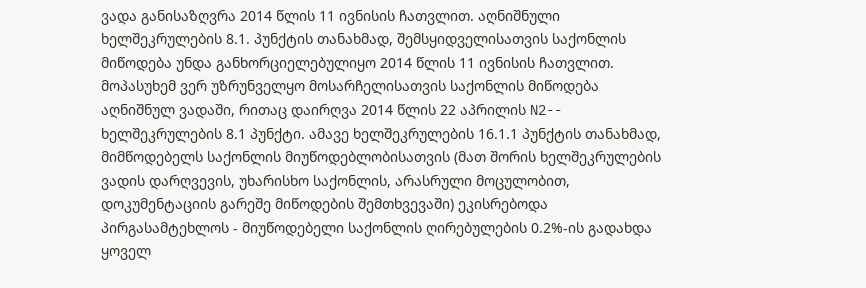ვადა განისაზღვრა 2014 წლის 11 ივნისის ჩათვლით. აღნიშნული ხელშეკრულების 8.1. პუნქტის თანახმად, შემსყიდველისათვის საქონლის მიწოდება უნდა განხორციელებულიყო 2014 წლის 11 ივნისის ჩათვლით. მოპასუხემ ვერ უზრუნველყო მოსარჩელისათვის საქონლის მიწოდება აღნიშნულ ვადაში, რითაც დაირღვა 2014 წლის 22 აპრილის N2-- ხელშეკრულების 8.1 პუნქტი. ამავე ხელშეკრულების 16.1.1 პუნქტის თანახმად, მიმწოდებელს საქონლის მიუწოდებლობისათვის (მათ შორის ხელშეკრულების ვადის დარღვევის, უხარისხო საქონლის, არასრული მოცულობით, დოკუმენტაციის გარეშე მიწოდების შემთხვევაში) ეკისრებოდა პირგასამტეხლოს - მიუწოდებელი საქონლის ღირებულების 0.2%-ის გადახდა ყოველ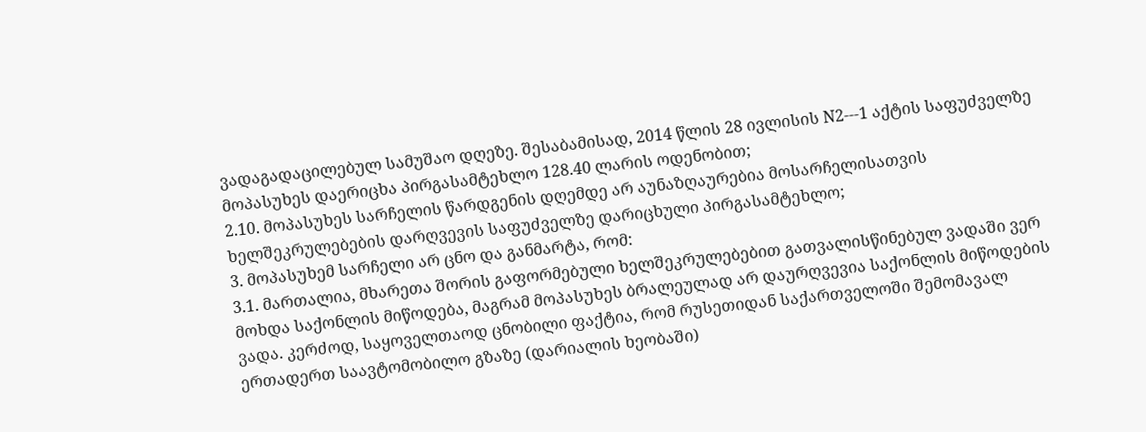ვადაგადაცილებულ სამუშაო დღეზე. შესაბამისად, 2014 წლის 28 ივლისის N2---1 აქტის საფუძველზე მოპასუხეს დაერიცხა პირგასამტეხლო 128.40 ლარის ოდენობით;
2.10. მოპასუხეს სარჩელის წარდგენის დღემდე არ აუნაზღაურებია მოსარჩელისათვის ხელშეკრულებების დარღვევის საფუძველზე დარიცხული პირგასამტეხლო;
3. მოპასუხემ სარჩელი არ ცნო და განმარტა, რომ:
3.1. მართალია, მხარეთა შორის გაფორმებული ხელშეკრულებებით გათვალისწინებულ ვადაში ვერ მოხდა საქონლის მიწოდება, მაგრამ მოპასუხეს ბრალეულად არ დაურღვევია საქონლის მიწოდების ვადა. კერძოდ, საყოველთაოდ ცნობილი ფაქტია, რომ რუსეთიდან საქართველოში შემომავალ ერთადერთ საავტომობილო გზაზე (დარიალის ხეობაში)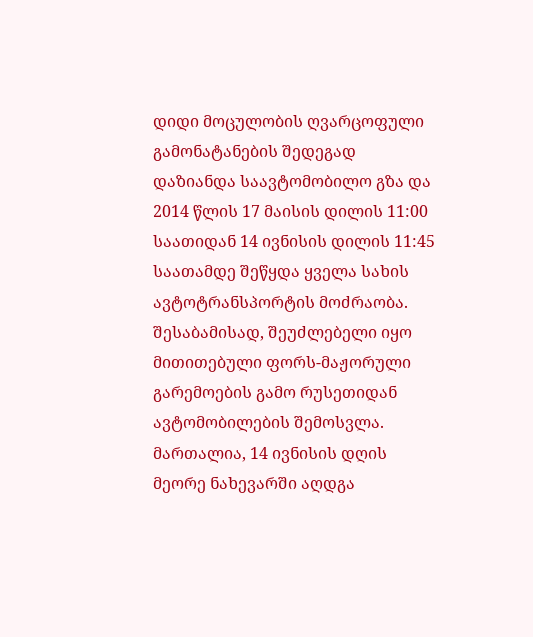დიდი მოცულობის ღვარცოფული გამონატანების შედეგად დაზიანდა საავტომობილო გზა და 2014 წლის 17 მაისის დილის 11:00 საათიდან 14 ივნისის დილის 11:45 საათამდე შეწყდა ყველა სახის ავტოტრანსპორტის მოძრაობა. შესაბამისად, შეუძლებელი იყო მითითებული ფორს-მაჟორული გარემოების გამო რუსეთიდან ავტომობილების შემოსვლა. მართალია, 14 ივნისის დღის მეორე ნახევარში აღდგა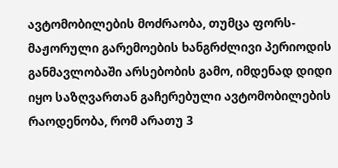ავტომობილების მოძრაობა, თუმცა ფორს-მაჟორული გარემოების ხანგრძლივი პერიოდის განმავლობაში არსებობის გამო, იმდენად დიდი იყო საზღვართან გაჩერებული ავტომობილების რაოდენობა, რომ არათუ 3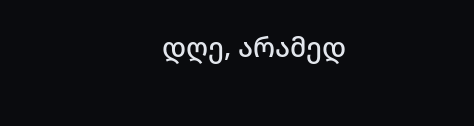დღე, არამედ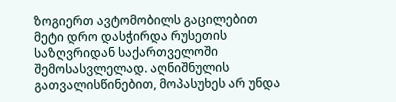ზოგიერთ ავტომობილს გაცილებით მეტი დრო დასჭირდა რუსეთის საზღვრიდან საქართველოში შემოსასვლელად. აღნიშნულის გათვალისწინებით, მოპასუხეს არ უნდა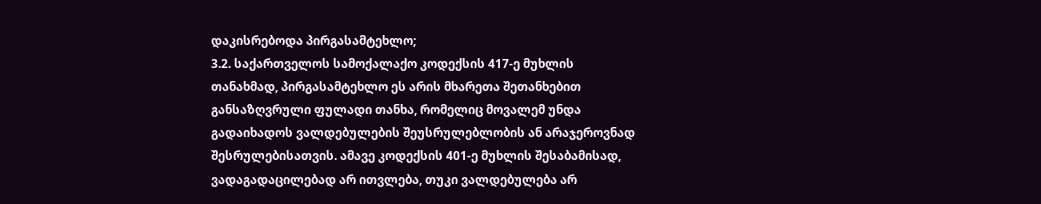დაკისრებოდა პირგასამტეხლო;
3.2. საქართველოს სამოქალაქო კოდექსის 417-ე მუხლის თანახმად, პირგასამტეხლო ეს არის მხარეთა შეთანხებით განსაზღვრული ფულადი თანხა, რომელიც მოვალემ უნდა გადაიხადოს ვალდებულების შეუსრულებლობის ან არაჯეროვნად შესრულებისათვის. ამავე კოდექსის 401-ე მუხლის შესაბამისად, ვადაგადაცილებად არ ითვლება, თუკი ვალდებულება არ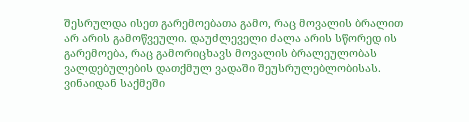შესრულდა ისეთ გარემოებათა გამო, რაც მოვალის ბრალით არ არის გამოწვეული. დაუძლეველი ძალა არის სწორედ ის გარემოება, რაც გამორიცხავს მოვალის ბრალეულობას ვალდებულების დათქმულ ვადაში შეუსრულებლობისას. ვინაიდან საქმეში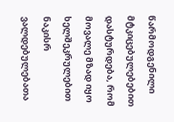წარმოდგენილი მტკიცებულებებით დასტურდება, რომ მოვალე მზად იყო ხელშეკრულებით ნაკისრ ვალდებულებათა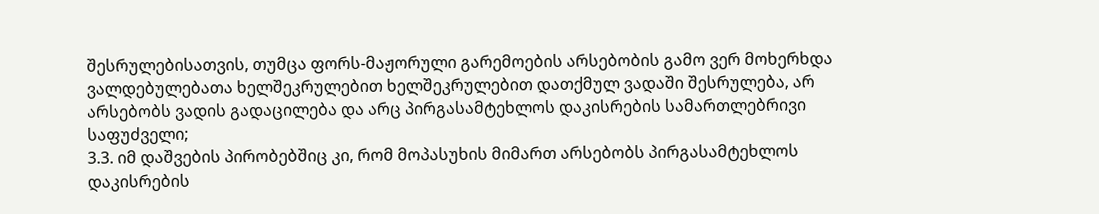შესრულებისათვის, თუმცა ფორს-მაჟორული გარემოების არსებობის გამო ვერ მოხერხდა ვალდებულებათა ხელშეკრულებით ხელშეკრულებით დათქმულ ვადაში შესრულება, არ არსებობს ვადის გადაცილება და არც პირგასამტეხლოს დაკისრების სამართლებრივი საფუძველი;
3.3. იმ დაშვების პირობებშიც კი, რომ მოპასუხის მიმართ არსებობს პირგასამტეხლოს დაკისრების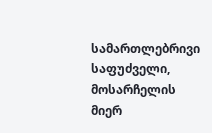სამართლებრივი საფუძველი, მოსარჩელის მიერ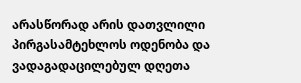არასწორად არის დათვლილი პირგასამტეხლოს ოდენობა და ვადაგადაცილებულ დღეთა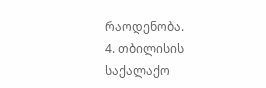რაოდენობა.
4. თბილისის საქალაქო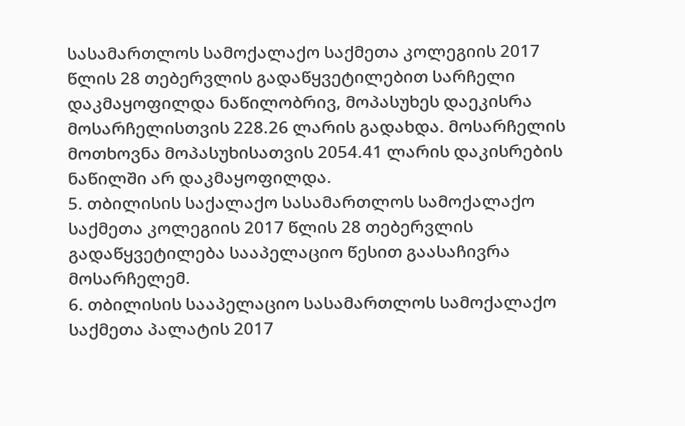სასამართლოს სამოქალაქო საქმეთა კოლეგიის 2017 წლის 28 თებერვლის გადაწყვეტილებით სარჩელი დაკმაყოფილდა ნაწილობრივ, მოპასუხეს დაეკისრა მოსარჩელისთვის 228.26 ლარის გადახდა. მოსარჩელის მოთხოვნა მოპასუხისათვის 2054.41 ლარის დაკისრების ნაწილში არ დაკმაყოფილდა.
5. თბილისის საქალაქო სასამართლოს სამოქალაქო საქმეთა კოლეგიის 2017 წლის 28 თებერვლის გადაწყვეტილება სააპელაციო წესით გაასაჩივრა მოსარჩელემ.
6. თბილისის სააპელაციო სასამართლოს სამოქალაქო საქმეთა პალატის 2017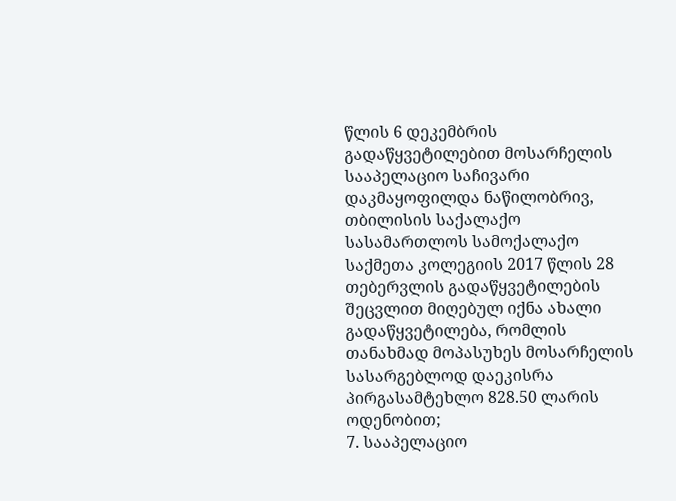წლის 6 დეკემბრის გადაწყვეტილებით მოსარჩელის სააპელაციო საჩივარი დაკმაყოფილდა ნაწილობრივ, თბილისის საქალაქო სასამართლოს სამოქალაქო საქმეთა კოლეგიის 2017 წლის 28 თებერვლის გადაწყვეტილების შეცვლით მიღებულ იქნა ახალი გადაწყვეტილება, რომლის თანახმად მოპასუხეს მოსარჩელის სასარგებლოდ დაეკისრა პირგასამტეხლო 828.50 ლარის ოდენობით;
7. სააპელაციო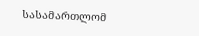სასამართლომ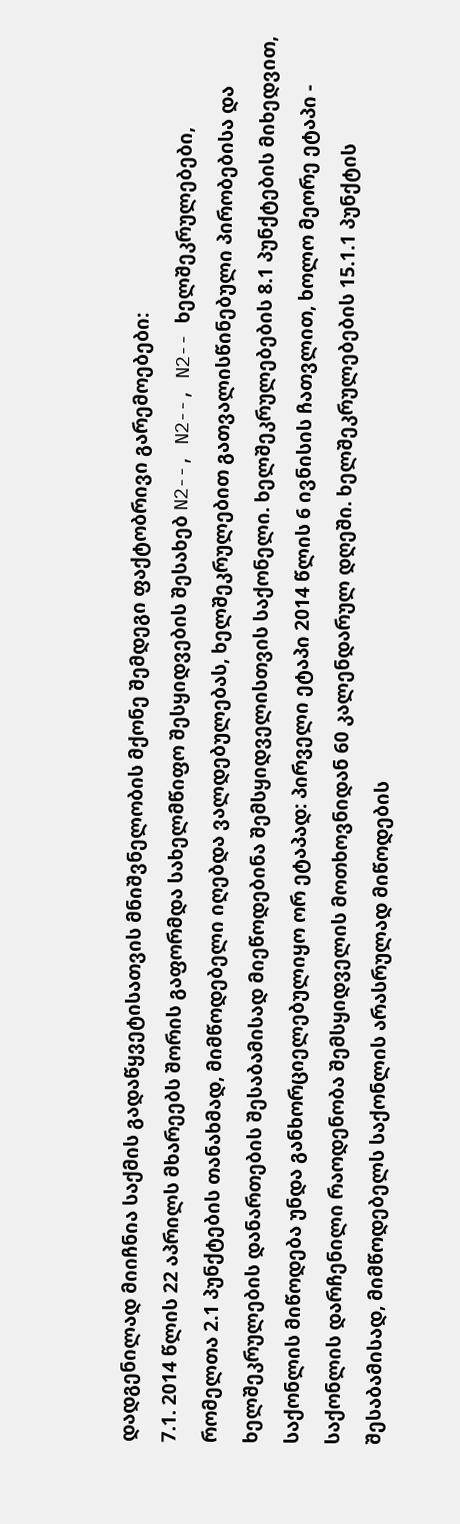დადგენილად მიიჩნია საქმის გადაწყვეტისათვის მნიშვნელობის მქონე შემდეგი ფაქტობრივი გარემოებები:
7.1. 2014 წლის 22 აპრილს მხარეებს შორის გაფორმდა სახელმწიფო შესყიდვების შესახებ N2--, N2--, N2-- ხელშეკრულებები, რომელთა 2.1 პუნქტების თანახმად, მიმწოდებელი იღებდა ვალდებულებას, ხელშეკრულებით გათვალისწინებული პირობებისა და ხელშეკრულების დანართების შესაბამისად მიეწოდებინა შემსყიდველისთვის საქონელი. ხელშეკრულებების 8.1 პუნქტების მიხედვით, საქონლის მიწოდება უნდა განხორციელებულიყო ორ ეტაპად: პირველი ეტაპი 2014 წლის 6 ივნისის ჩათვლით, ხოლო მეორე ეტაპი - საქონლის დარჩენილი რაოდენობა შემსყიდველის მოთხოვნიდან 60 კალენდარულ დღეში. ხელშეკრულებების 15.1.1 პუნქტის შესაბამისად, მიმწოდებელს საქონლის არასრულად მიწოდების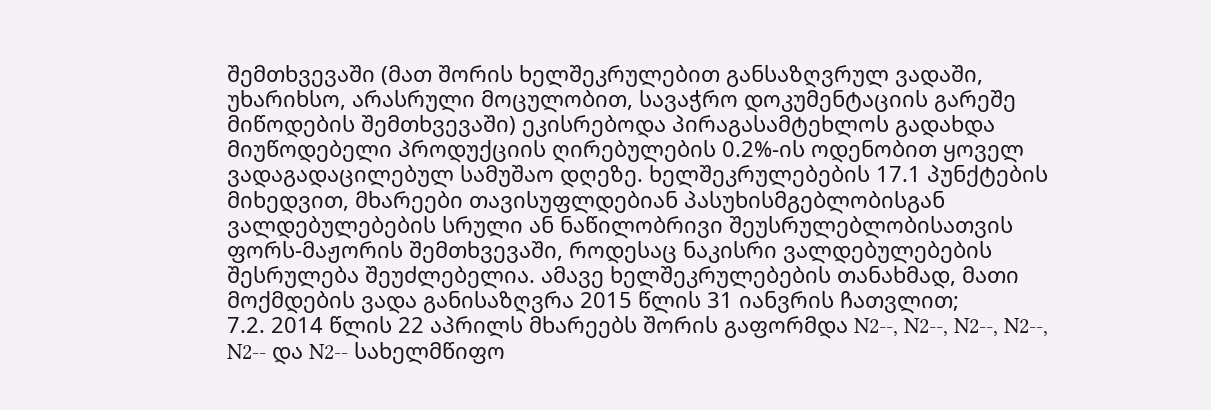შემთხვევაში (მათ შორის ხელშეკრულებით განსაზღვრულ ვადაში, უხარიხსო, არასრული მოცულობით, სავაჭრო დოკუმენტაციის გარეშე მიწოდების შემთხვევაში) ეკისრებოდა პირაგასამტეხლოს გადახდა მიუწოდებელი პროდუქციის ღირებულების 0.2%-ის ოდენობით ყოველ ვადაგადაცილებულ სამუშაო დღეზე. ხელშეკრულებების 17.1 პუნქტების მიხედვით, მხარეები თავისუფლდებიან პასუხისმგებლობისგან ვალდებულებების სრული ან ნაწილობრივი შეუსრულებლობისათვის ფორს-მაჟორის შემთხვევაში, როდესაც ნაკისრი ვალდებულებების შესრულება შეუძლებელია. ამავე ხელშეკრულებების თანახმად, მათი მოქმდების ვადა განისაზღვრა 2015 წლის 31 იანვრის ჩათვლით;
7.2. 2014 წლის 22 აპრილს მხარეებს შორის გაფორმდა N2--, N2--, N2--, N2--, N2-- და N2-- სახელმწიფო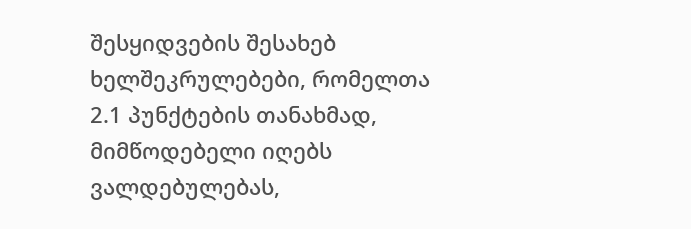შესყიდვების შესახებ ხელშეკრულებები, რომელთა 2.1 პუნქტების თანახმად, მიმწოდებელი იღებს ვალდებულებას,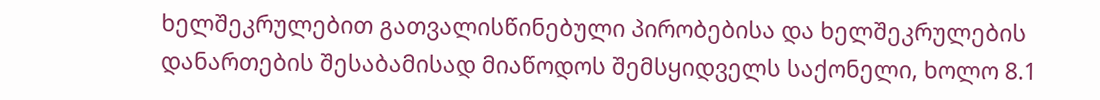ხელშეკრულებით გათვალისწინებული პირობებისა და ხელშეკრულების დანართების შესაბამისად მიაწოდოს შემსყიდველს საქონელი, ხოლო 8.1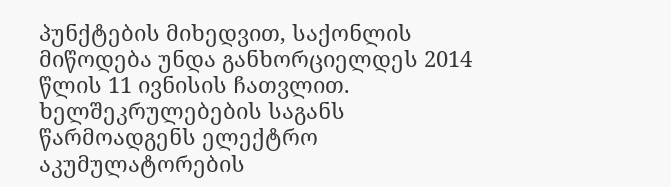პუნქტების მიხედვით, საქონლის მიწოდება უნდა განხორციელდეს 2014 წლის 11 ივნისის ჩათვლით. ხელშეკრულებების საგანს წარმოადგენს ელექტრო აკუმულატორების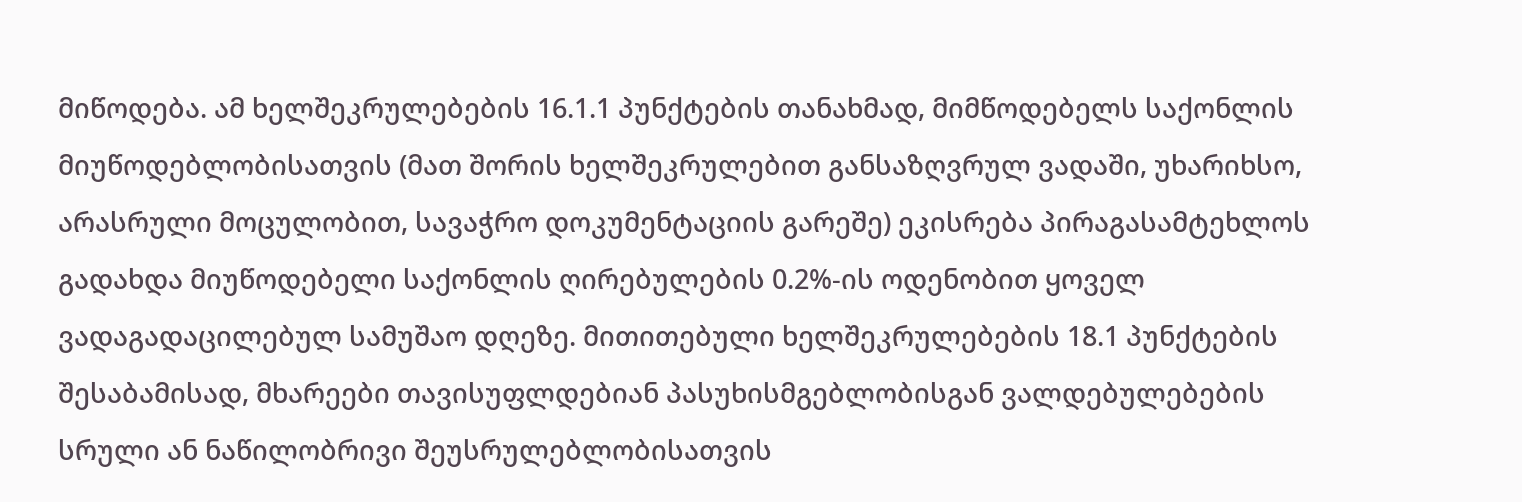მიწოდება. ამ ხელშეკრულებების 16.1.1 პუნქტების თანახმად, მიმწოდებელს საქონლის მიუწოდებლობისათვის (მათ შორის ხელშეკრულებით განსაზღვრულ ვადაში, უხარიხსო, არასრული მოცულობით, სავაჭრო დოკუმენტაციის გარეშე) ეკისრება პირაგასამტეხლოს გადახდა მიუწოდებელი საქონლის ღირებულების 0.2%-ის ოდენობით ყოველ ვადაგადაცილებულ სამუშაო დღეზე. მითითებული ხელშეკრულებების 18.1 პუნქტების შესაბამისად, მხარეები თავისუფლდებიან პასუხისმგებლობისგან ვალდებულებების სრული ან ნაწილობრივი შეუსრულებლობისათვის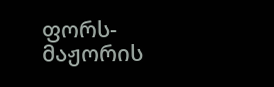ფორს-მაჟორის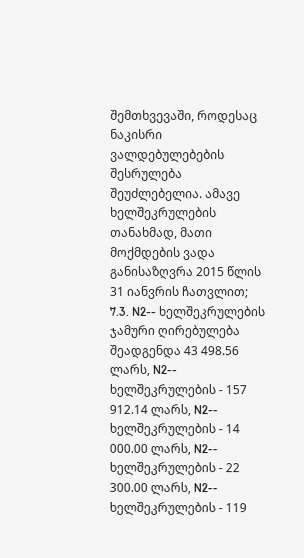შემთხვევაში, როდესაც ნაკისრი ვალდებულებების შესრულება შეუძლებელია. ამავე ხელშეკრულების თანახმად, მათი მოქმდების ვადა განისაზღვრა 2015 წლის 31 იანვრის ჩათვლით;
7.3. N2-- ხელშეკრულების ჯამური ღირებულება შეადგენდა 43 498.56 ლარს, N2-- ხელშეკრულების - 157 912.14 ლარს, N2-- ხელშეკრულების - 14 000.00 ლარს, N2-- ხელშეკრულების - 22 300.00 ლარს, N2-- ხელშეკრულების - 119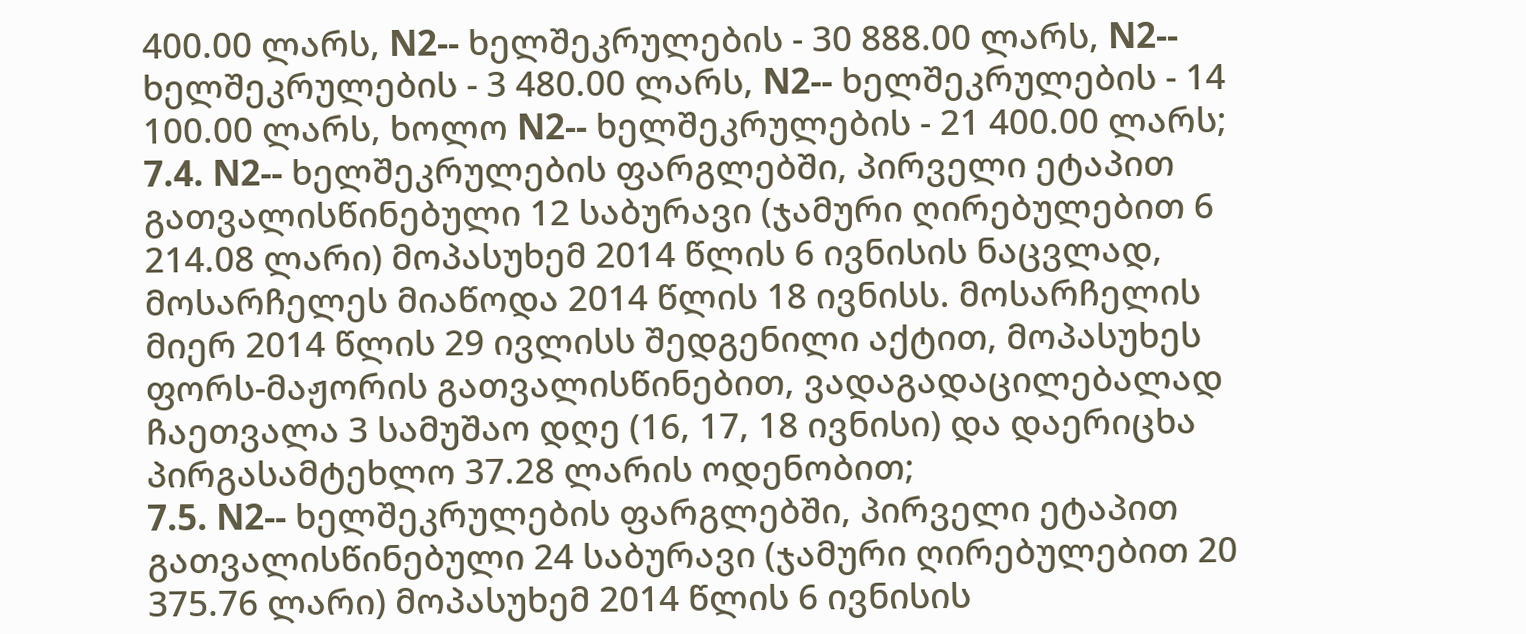400.00 ლარს, N2-- ხელშეკრულების - 30 888.00 ლარს, N2-- ხელშეკრულების - 3 480.00 ლარს, N2-- ხელშეკრულების - 14 100.00 ლარს, ხოლო N2-- ხელშეკრულების - 21 400.00 ლარს;
7.4. N2-- ხელშეკრულების ფარგლებში, პირველი ეტაპით გათვალისწინებული 12 საბურავი (ჯამური ღირებულებით 6 214.08 ლარი) მოპასუხემ 2014 წლის 6 ივნისის ნაცვლად, მოსარჩელეს მიაწოდა 2014 წლის 18 ივნისს. მოსარჩელის მიერ 2014 წლის 29 ივლისს შედგენილი აქტით, მოპასუხეს ფორს-მაჟორის გათვალისწინებით, ვადაგადაცილებალად ჩაეთვალა 3 სამუშაო დღე (16, 17, 18 ივნისი) და დაერიცხა პირგასამტეხლო 37.28 ლარის ოდენობით;
7.5. N2-- ხელშეკრულების ფარგლებში, პირველი ეტაპით გათვალისწინებული 24 საბურავი (ჯამური ღირებულებით 20 375.76 ლარი) მოპასუხემ 2014 წლის 6 ივნისის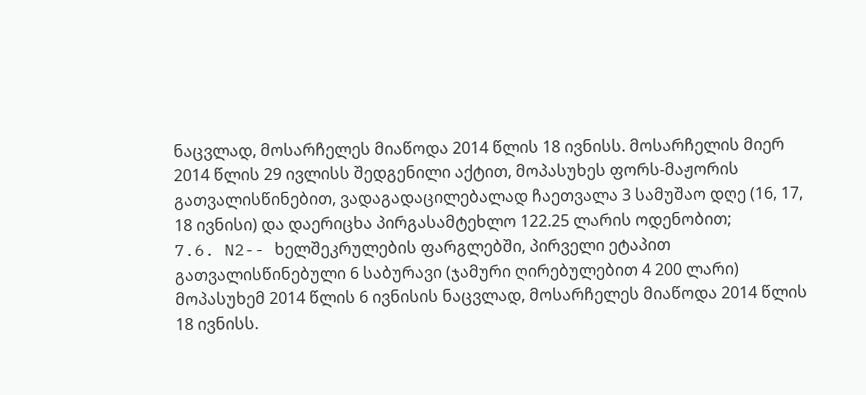ნაცვლად, მოსარჩელეს მიაწოდა 2014 წლის 18 ივნისს. მოსარჩელის მიერ 2014 წლის 29 ივლისს შედგენილი აქტით, მოპასუხეს ფორს-მაჟორის გათვალისწინებით, ვადაგადაცილებალად ჩაეთვალა 3 სამუშაო დღე (16, 17, 18 ივნისი) და დაერიცხა პირგასამტეხლო 122.25 ლარის ოდენობით;
7.6. N2-- ხელშეკრულების ფარგლებში, პირველი ეტაპით გათვალისწინებული 6 საბურავი (ჯამური ღირებულებით 4 200 ლარი) მოპასუხემ 2014 წლის 6 ივნისის ნაცვლად, მოსარჩელეს მიაწოდა 2014 წლის 18 ივნისს.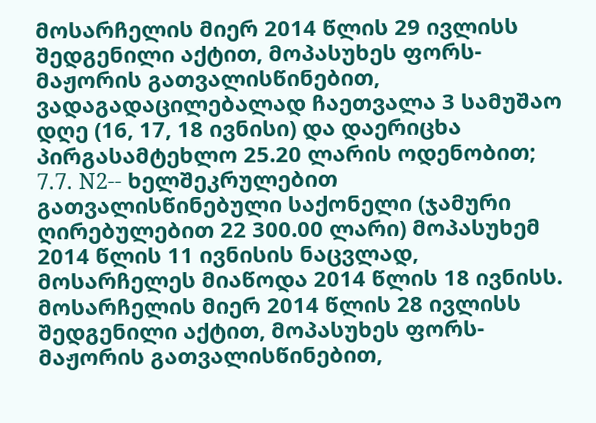მოსარჩელის მიერ 2014 წლის 29 ივლისს შედგენილი აქტით, მოპასუხეს ფორს-მაჟორის გათვალისწინებით, ვადაგადაცილებალად ჩაეთვალა 3 სამუშაო დღე (16, 17, 18 ივნისი) და დაერიცხა პირგასამტეხლო 25.20 ლარის ოდენობით;
7.7. N2-- ხელშეკრულებით გათვალისწინებული საქონელი (ჯამური ღირებულებით 22 300.00 ლარი) მოპასუხემ 2014 წლის 11 ივნისის ნაცვლად, მოსარჩელეს მიაწოდა 2014 წლის 18 ივნისს. მოსარჩელის მიერ 2014 წლის 28 ივლისს შედგენილი აქტით, მოპასუხეს ფორს-მაჟორის გათვალისწინებით,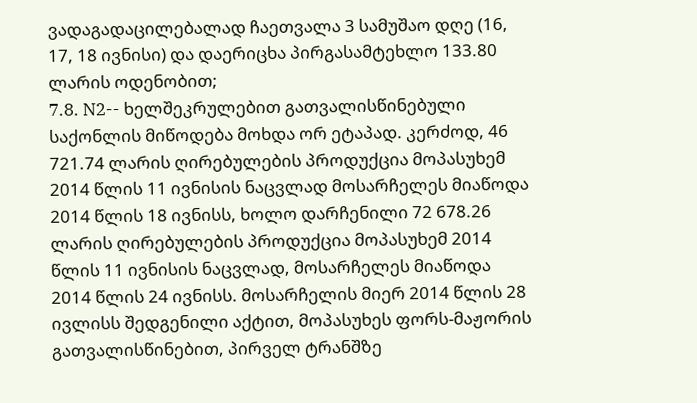ვადაგადაცილებალად ჩაეთვალა 3 სამუშაო დღე (16, 17, 18 ივნისი) და დაერიცხა პირგასამტეხლო 133.80 ლარის ოდენობით;
7.8. N2-- ხელშეკრულებით გათვალისწინებული საქონლის მიწოდება მოხდა ორ ეტაპად. კერძოდ, 46 721.74 ლარის ღირებულების პროდუქცია მოპასუხემ 2014 წლის 11 ივნისის ნაცვლად მოსარჩელეს მიაწოდა 2014 წლის 18 ივნისს, ხოლო დარჩენილი 72 678.26 ლარის ღირებულების პროდუქცია მოპასუხემ 2014 წლის 11 ივნისის ნაცვლად, მოსარჩელეს მიაწოდა 2014 წლის 24 ივნისს. მოსარჩელის მიერ 2014 წლის 28 ივლისს შედგენილი აქტით, მოპასუხეს ფორს-მაჟორის გათვალისწინებით, პირველ ტრანშზე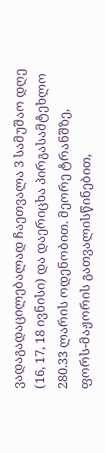ვადაგადაცილებალად ჩაეთვალა 3 სამუშაო დღე (16, 17, 18 ივნისი) და დაერიცხა პირგასამტეხლო 280.33 ლარის ოდენობით. მეორე ტრანშზე, ფორს-მაჟორის გათვალისწინებით,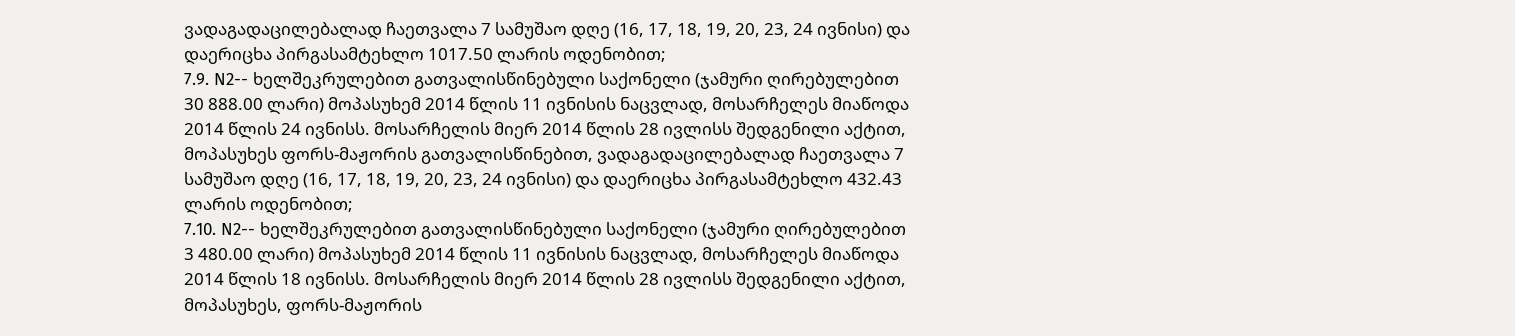ვადაგადაცილებალად ჩაეთვალა 7 სამუშაო დღე (16, 17, 18, 19, 20, 23, 24 ივნისი) და დაერიცხა პირგასამტეხლო 1017.50 ლარის ოდენობით;
7.9. N2-- ხელშეკრულებით გათვალისწინებული საქონელი (ჯამური ღირებულებით 30 888.00 ლარი) მოპასუხემ 2014 წლის 11 ივნისის ნაცვლად, მოსარჩელეს მიაწოდა 2014 წლის 24 ივნისს. მოსარჩელის მიერ 2014 წლის 28 ივლისს შედგენილი აქტით, მოპასუხეს ფორს-მაჟორის გათვალისწინებით, ვადაგადაცილებალად ჩაეთვალა 7 სამუშაო დღე (16, 17, 18, 19, 20, 23, 24 ივნისი) და დაერიცხა პირგასამტეხლო 432.43 ლარის ოდენობით;
7.10. N2-- ხელშეკრულებით გათვალისწინებული საქონელი (ჯამური ღირებულებით 3 480.00 ლარი) მოპასუხემ 2014 წლის 11 ივნისის ნაცვლად, მოსარჩელეს მიაწოდა 2014 წლის 18 ივნისს. მოსარჩელის მიერ 2014 წლის 28 ივლისს შედგენილი აქტით, მოპასუხეს, ფორს-მაჟორის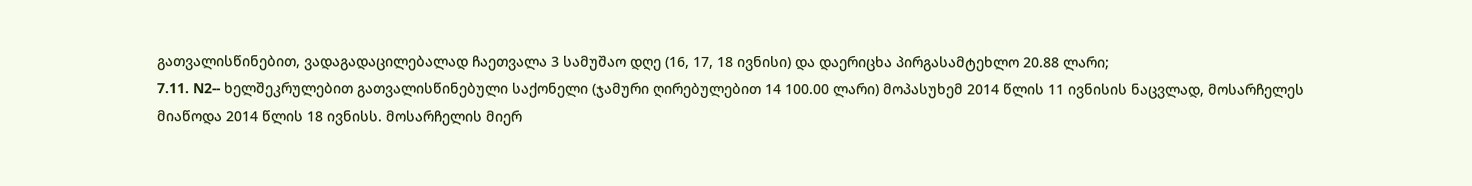გათვალისწინებით, ვადაგადაცილებალად ჩაეთვალა 3 სამუშაო დღე (16, 17, 18 ივნისი) და დაერიცხა პირგასამტეხლო 20.88 ლარი;
7.11. N2-- ხელშეკრულებით გათვალისწინებული საქონელი (ჯამური ღირებულებით 14 100.00 ლარი) მოპასუხემ 2014 წლის 11 ივნისის ნაცვლად, მოსარჩელეს მიაწოდა 2014 წლის 18 ივნისს. მოსარჩელის მიერ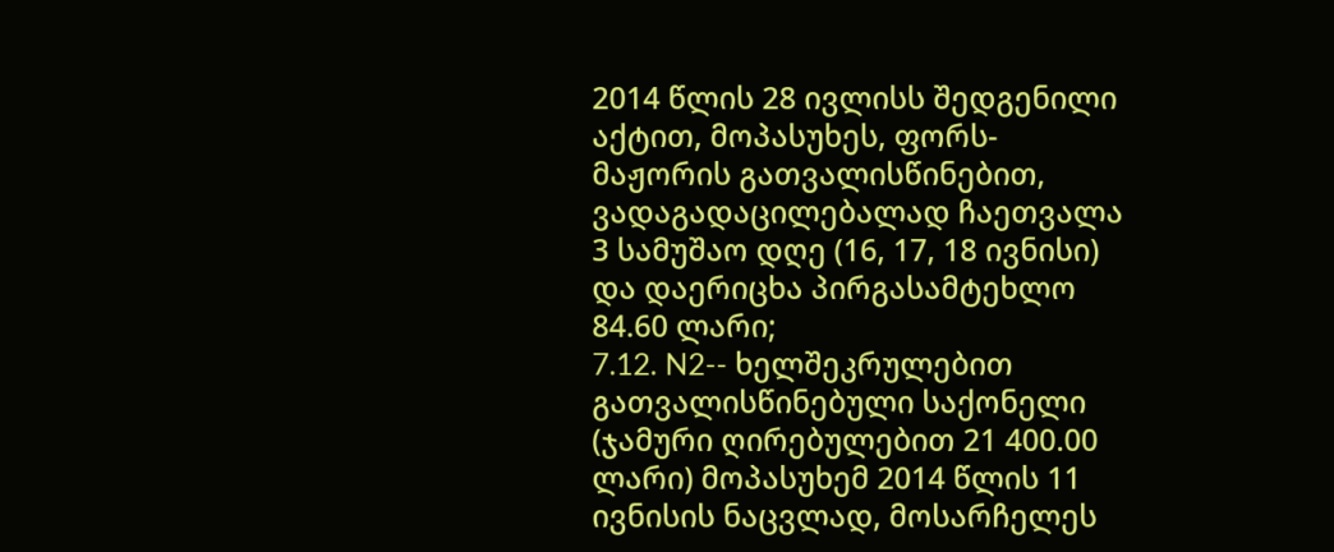2014 წლის 28 ივლისს შედგენილი აქტით, მოპასუხეს, ფორს-მაჟორის გათვალისწინებით, ვადაგადაცილებალად ჩაეთვალა 3 სამუშაო დღე (16, 17, 18 ივნისი) და დაერიცხა პირგასამტეხლო 84.60 ლარი;
7.12. N2-- ხელშეკრულებით გათვალისწინებული საქონელი (ჯამური ღირებულებით 21 400.00 ლარი) მოპასუხემ 2014 წლის 11 ივნისის ნაცვლად, მოსარჩელეს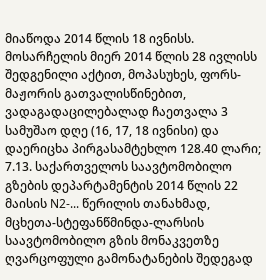მიაწოდა 2014 წლის 18 ივნისს. მოსარჩელის მიერ 2014 წლის 28 ივლისს შედგენილი აქტით, მოპასუხეს, ფორს-მაჟორის გათვალისწინებით, ვადაგადაცილებალად ჩაეთვალა 3 სამუშაო დღე (16, 17, 18 ივნისი) და დაერიცხა პირგასამტეხლო 128.40 ლარი;
7.13. საქართველოს საავტომობილო გზების დეპარტამენტის 2014 წლის 22 მაისის N2-... წერილის თანახმად, მცხეთა-სტეფანწმინდა-ლარსის საავტომობილო გზის მონაკვეთზე ღვარცოფული გამონატანების შედეგად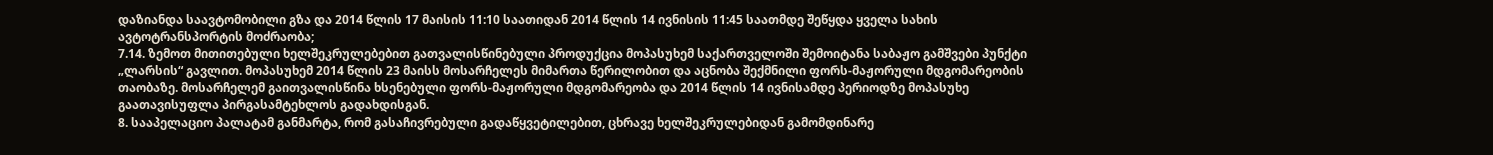დაზიანდა საავტომობილი გზა და 2014 წლის 17 მაისის 11:10 საათიდან 2014 წლის 14 ივნისის 11:45 საათმდე შეწყდა ყველა სახის ავტოტრანსპორტის მოძრაობა;
7.14. ზემოთ მითითებული ხელშეკრულებებით გათვალისწინებული პროდუქცია მოპასუხემ საქართველოში შემოიტანა საბაჟო გამშვები პუნქტი „ლარსის“ გავლით. მოპასუხემ 2014 წლის 23 მაისს მოსარჩელეს მიმართა წერილობით და აცნობა შექმნილი ფორს-მაჟორული მდგომარეობის თაობაზე. მოსარჩელემ გაითვალისწინა ხსენებული ფორს-მაჟორული მდგომარეობა და 2014 წლის 14 ივნისამდე პერიოდზე მოპასუხე გაათავისუფლა პირგასამტეხლოს გადახდისგან.
8. სააპელაციო პალატამ განმარტა, რომ გასაჩივრებული გადაწყვეტილებით, ცხრავე ხელშეკრულებიდან გამომდინარე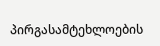პირგასამტეხლოების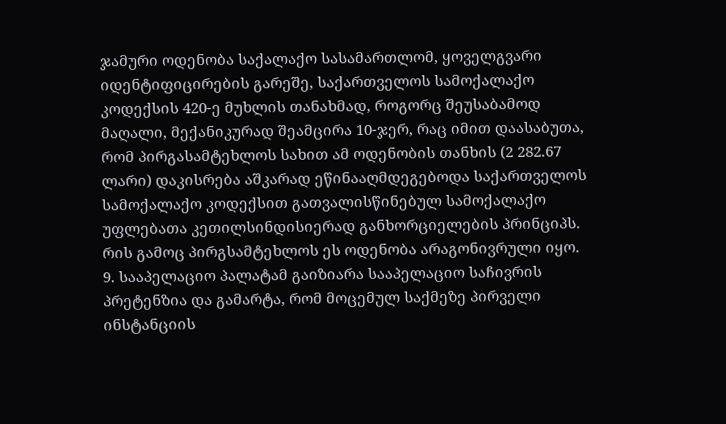ჯამური ოდენობა საქალაქო სასამართლომ, ყოველგვარი იდენტიფიცირების გარეშე, საქართველოს სამოქალაქო კოდექსის 420-ე მუხლის თანახმად, როგორც შეუსაბამოდ მაღალი, მექანიკურად შეამცირა 10-ჯერ, რაც იმით დაასაბუთა, რომ პირგასამტეხლოს სახით ამ ოდენობის თანხის (2 282.67 ლარი) დაკისრება აშკარად ეწინააღმდეგებოდა საქართველოს სამოქალაქო კოდექსით გათვალისწინებულ სამოქალაქო უფლებათა კეთილსინდისიერად განხორციელების პრინციპს. რის გამოც პირგსამტეხლოს ეს ოდენობა არაგონივრული იყო.
9. სააპელაციო პალატამ გაიზიარა სააპელაციო საჩივრის პრეტენზია და გამარტა, რომ მოცემულ საქმეზე პირველი ინსტანციის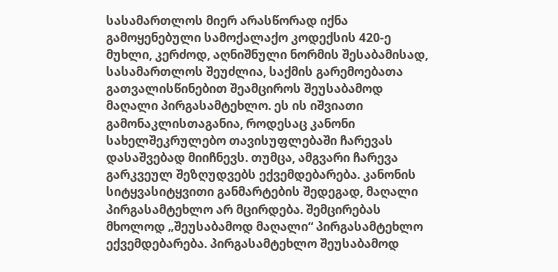სასამართლოს მიერ არასწორად იქნა გამოყენებული სამოქალაქო კოდექსის 420-ე მუხლი, კერძოდ, აღნიშნული ნორმის შესაბამისად, სასამართლოს შეუძლია, საქმის გარემოებათა გათვალისწინებით შეამციროს შეუსაბამოდ მაღალი პირგასამტეხლო. ეს ის იშვიათი გამონაკლისთაგანია, როდესაც კანონი სახელშეკრულებო თავისუფლებაში ჩარევას დასაშვებად მიიჩნევს. თუმცა, ამგვარი ჩარევა გარკვეულ შეზღუდვებს ექვემდებარება. კანონის სიტყვასიტყვითი განმარტების შედეგად, მაღალი პირგასამტეხლო არ მცირდება. შემცირებას მხოლოდ „შეუსაბამოდ მაღალი“ პირგასამტეხლო ექვემდებარება. პირგასამტეხლო შეუსაბამოდ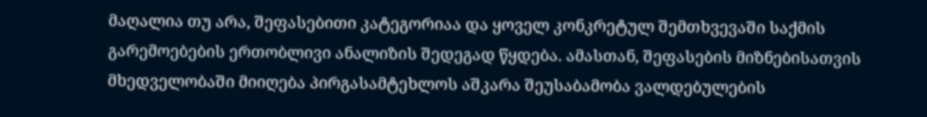მაღალია თუ არა, შეფასებითი კატეგორიაა და ყოველ კონკრეტულ შემთხვევაში საქმის გარემოებების ერთობლივი ანალიზის შედეგად წყდება. ამასთან, შეფასების მიზნებისათვის მხედველობაში მიიღება პირგასამტეხლოს აშკარა შეუსაბამობა ვალდებულების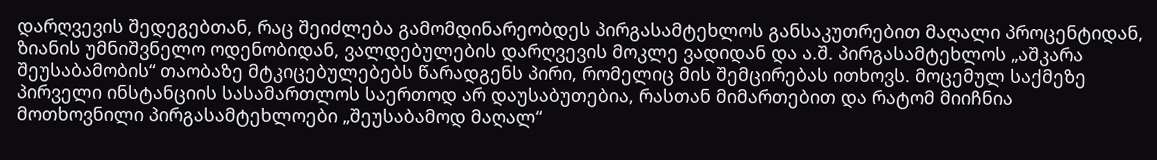დარღვევის შედეგებთან, რაც შეიძლება გამომდინარეობდეს პირგასამტეხლოს განსაკუთრებით მაღალი პროცენტიდან, ზიანის უმნიშვნელო ოდენობიდან, ვალდებულების დარღვევის მოკლე ვადიდან და ა.შ. პირგასამტეხლოს „აშკარა შეუსაბამობის“ თაობაზე მტკიცებულებებს წარადგენს პირი, რომელიც მის შემცირებას ითხოვს. მოცემულ საქმეზე პირველი ინსტანციის სასამართლოს საერთოდ არ დაუსაბუთებია, რასთან მიმართებით და რატომ მიიჩნია მოთხოვნილი პირგასამტეხლოები „შეუსაბამოდ მაღალ“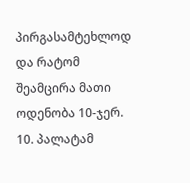პირგასამტეხლოდ და რატომ შეამცირა მათი ოდენობა 10-ჯერ.
10. პალატამ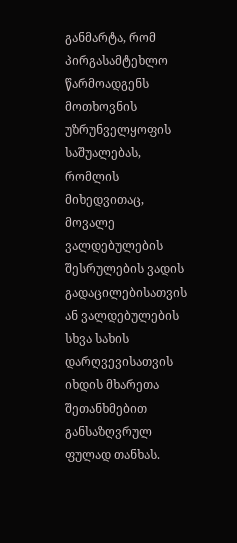განმარტა, რომ პირგასამტეხლო წარმოადგენს მოთხოვნის უზრუნველყოფის საშუალებას, რომლის მიხედვითაც, მოვალე ვალდებულების შესრულების ვადის გადაცილებისათვის ან ვალდებულების სხვა სახის დარღვევისათვის იხდის მხარეთა შეთანხმებით განსაზღვრულ ფულად თანხას.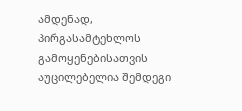ამდენად, პირგასამტეხლოს გამოყენებისათვის აუცილებელია შემდეგი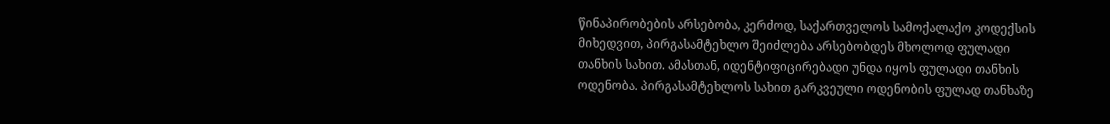წინაპირობების არსებობა, კერძოდ, საქართველოს სამოქალაქო კოდექსის მიხედვით, პირგასამტეხლო შეიძლება არსებობდეს მხოლოდ ფულადი თანხის სახით. ამასთან, იდენტიფიცირებადი უნდა იყოს ფულადი თანხის ოდენობა. პირგასამტეხლოს სახით გარკვეული ოდენობის ფულად თანხაზე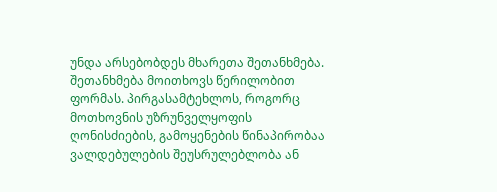უნდა არსებობდეს მხარეთა შეთანხმება. შეთანხმება მოითხოვს წერილობით ფორმას. პირგასამტეხლოს, როგორც მოთხოვნის უზრუნველყოფის ღონისძიების, გამოყენების წინაპირობაა ვალდებულების შეუსრულებლობა ან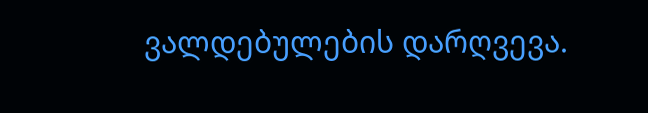ვალდებულების დარღვევა.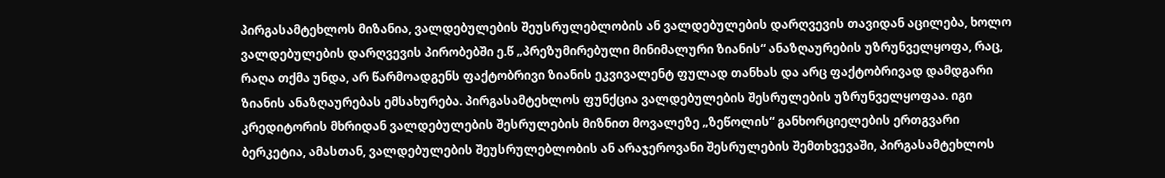პირგასამტეხლოს მიზანია, ვალდებულების შეუსრულებლობის ან ვალდებულების დარღვევის თავიდან აცილება, ხოლო ვალდებულების დარღვევის პირობებში ე.წ „პრეზუმირებული მინიმალური ზიანის“ ანაზღაურების უზრუნველყოფა, რაც, რაღა თქმა უნდა, არ წარმოადგენს ფაქტობრივი ზიანის ეკვივალენტ ფულად თანხას და არც ფაქტობრივად დამდგარი ზიანის ანაზღაურებას ემსახურება. პირგასამტეხლოს ფუნქცია ვალდებულების შესრულების უზრუნველყოფაა. იგი კრედიტორის მხრიდან ვალდებულების შესრულების მიზნით მოვალეზე „ზეწოლის“ განხორციელების ერთგვარი ბერკეტია, ამასთან, ვალდებულების შეუსრულებლობის ან არაჯეროვანი შესრულების შემთხვევაში, პირგასამტეხლოს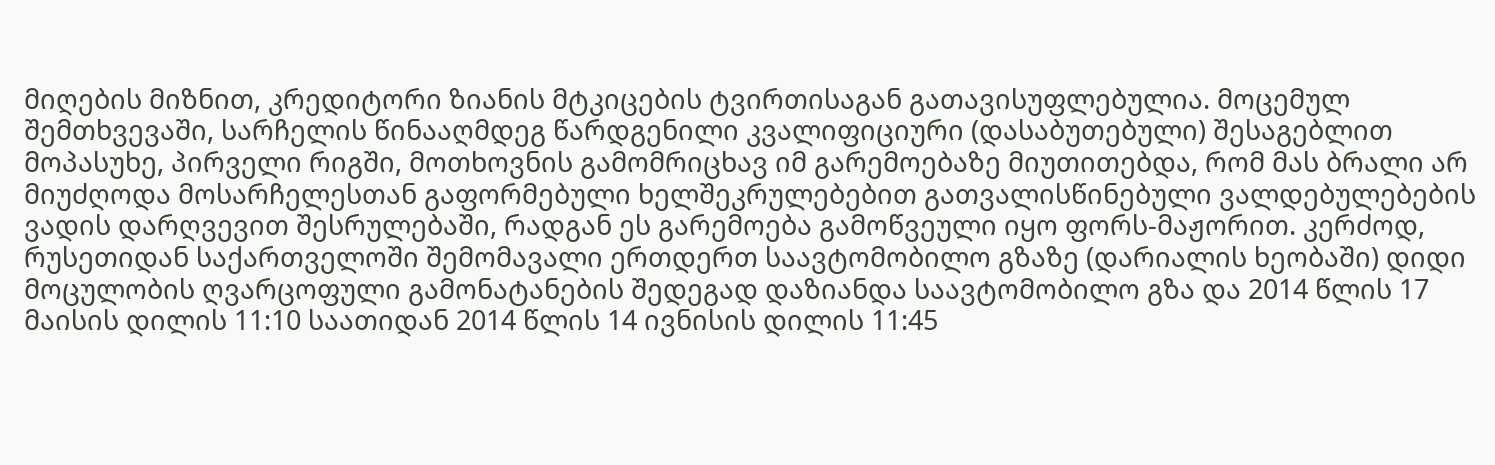მიღების მიზნით, კრედიტორი ზიანის მტკიცების ტვირთისაგან გათავისუფლებულია. მოცემულ შემთხვევაში, სარჩელის წინააღმდეგ წარდგენილი კვალიფიციური (დასაბუთებული) შესაგებლით მოპასუხე, პირველი რიგში, მოთხოვნის გამომრიცხავ იმ გარემოებაზე მიუთითებდა, რომ მას ბრალი არ მიუძღოდა მოსარჩელესთან გაფორმებული ხელშეკრულებებით გათვალისწინებული ვალდებულებების ვადის დარღვევით შესრულებაში, რადგან ეს გარემოება გამოწვეული იყო ფორს-მაჟორით. კერძოდ, რუსეთიდან საქართველოში შემომავალი ერთდერთ საავტომობილო გზაზე (დარიალის ხეობაში) დიდი მოცულობის ღვარცოფული გამონატანების შედეგად დაზიანდა საავტომობილო გზა და 2014 წლის 17 მაისის დილის 11:10 საათიდან 2014 წლის 14 ივნისის დილის 11:45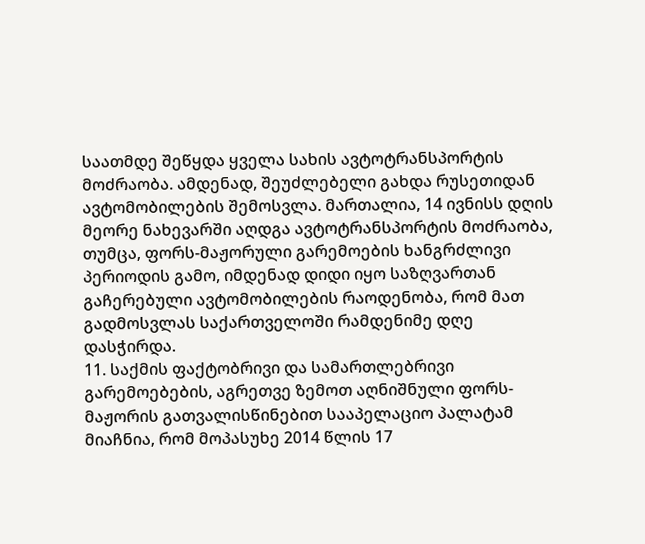საათმდე შეწყდა ყველა სახის ავტოტრანსპორტის მოძრაობა. ამდენად, შეუძლებელი გახდა რუსეთიდან ავტომობილების შემოსვლა. მართალია, 14 ივნისს დღის მეორე ნახევარში აღდგა ავტოტრანსპორტის მოძრაობა, თუმცა, ფორს-მაჟორული გარემოების ხანგრძლივი პერიოდის გამო, იმდენად დიდი იყო საზღვართან გაჩერებული ავტომობილების რაოდენობა, რომ მათ გადმოსვლას საქართველოში რამდენიმე დღე დასჭირდა.
11. საქმის ფაქტობრივი და სამართლებრივი გარემოებების, აგრეთვე ზემოთ აღნიშნული ფორს-მაჟორის გათვალისწინებით სააპელაციო პალატამ მიაჩნია, რომ მოპასუხე 2014 წლის 17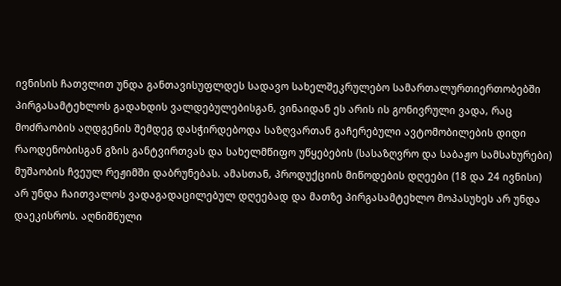ივნისის ჩათვლით უნდა განთავისუფლდეს სადავო სახელშეკრულებო სამართალურთიერთობებში პირგასამტეხლოს გადახდის ვალდებულებისგან, ვინაიდან ეს არის ის გონივრული ვადა, რაც მოძრაობის აღდგენის შემდეგ დასჭირდებოდა საზღვართან გაჩერებული ავტომობილების დიდი რაოდენობისგან გზის განტვირთვას და სახელმწიფო უწყებების (სასაზღვრო და საბაჟო სამსახურები) მუშაობის ჩვეულ რეჟიმში დაბრუნებას. ამასთან, პროდუქციის მიწოდების დღეები (18 და 24 ივნისი) არ უნდა ჩაითვალოს ვადაგადაცილებულ დღეებად და მათზე პირგასამტეხლო მოპასუხეს არ უნდა დაეკისროს. აღნიშნული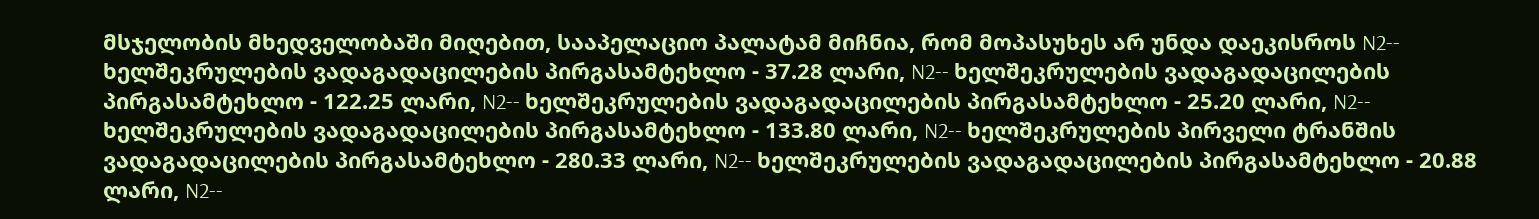მსჯელობის მხედველობაში მიღებით, სააპელაციო პალატამ მიჩნია, რომ მოპასუხეს არ უნდა დაეკისროს N2-- ხელშეკრულების ვადაგადაცილების პირგასამტეხლო - 37.28 ლარი, N2-- ხელშეკრულების ვადაგადაცილების პირგასამტეხლო - 122.25 ლარი, N2-- ხელშეკრულების ვადაგადაცილების პირგასამტეხლო - 25.20 ლარი, N2-- ხელშეკრულების ვადაგადაცილების პირგასამტეხლო - 133.80 ლარი, N2-- ხელშეკრულების პირველი ტრანშის ვადაგადაცილების პირგასამტეხლო - 280.33 ლარი, N2-- ხელშეკრულების ვადაგადაცილების პირგასამტეხლო - 20.88 ლარი, N2--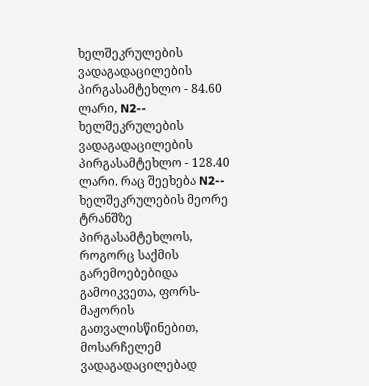ხელშეკრულების ვადაგადაცილების პირგასამტეხლო - 84.60 ლარი, N2-- ხელშეკრულების ვადაგადაცილების პირგასამტეხლო - 128.40 ლარი. რაც შეეხება N2-- ხელშეკრულების მეორე ტრანშზე პირგასამტეხლოს, როგორც საქმის გარემოებებიდა გამოიკვეთა, ფორს-მაჟორის გათვალისწინებით, მოსარჩელემ ვადაგადაცილებად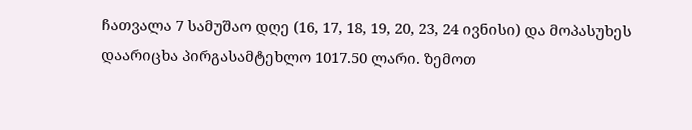ჩათვალა 7 სამუშაო დღე (16, 17, 18, 19, 20, 23, 24 ივნისი) და მოპასუხეს დაარიცხა პირგასამტეხლო 1017.50 ლარი. ზემოთ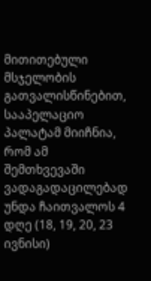მითითებული მსჯელობის გათვალისწინებით, სააპელაციო პალატამ მიიჩნია, რომ ამ შემთხვევაში ვადაგადაცილებად უნდა ჩაითვალოს 4 დღე (18, 19, 20, 23 ივნისი)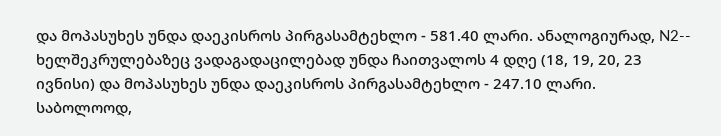და მოპასუხეს უნდა დაეკისროს პირგასამტეხლო - 581.40 ლარი. ანალოგიურად, N2-- ხელშეკრულებაზეც ვადაგადაცილებად უნდა ჩაითვალოს 4 დღე (18, 19, 20, 23 ივნისი) და მოპასუხეს უნდა დაეკისროს პირგასამტეხლო - 247.10 ლარი. საბოლოოდ,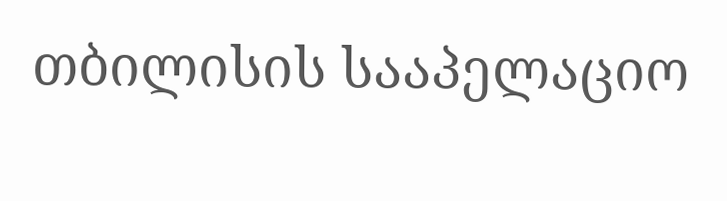თბილისის სააპელაციო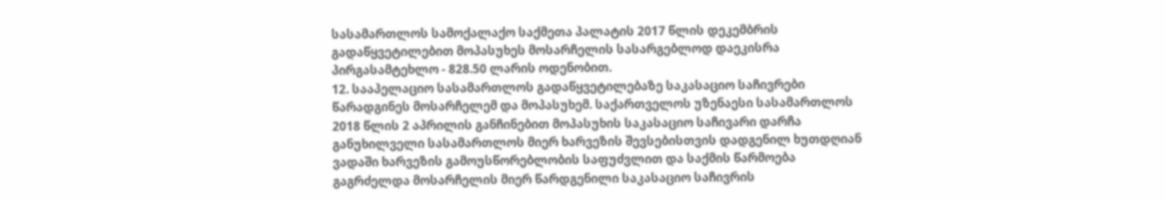სასამართლოს სამოქალაქო საქმეთა პალატის 2017 წლის დეკემბრის გადაწყვეტილებით მოპასუხეს მოსარჩელის სასარგებლოდ დაეკისრა პირგასამტეხლო - 828.50 ლარის ოდენობით.
12. სააპელაციო სასამართლოს გადაწყვეტილებაზე საკასაციო საჩივრები წარადგინეს მოსარჩელემ და მოპასუხემ. საქართველოს უზენაესი სასამართლოს 2018 წლის 2 აპრილის განჩინებით მოპასუხის საკასაციო საჩივარი დარჩა განუხილველი სასამართლოს მიერ ხარვეზის შევსებისთვის დადგენილ ხუთდღიან ვადაში ხარვეზის გამოუსწორებლობის საფუძვლით და საქმის წარმოება გაგრძელდა მოსარჩელის მიერ წარდგენილი საკასაციო საჩივრის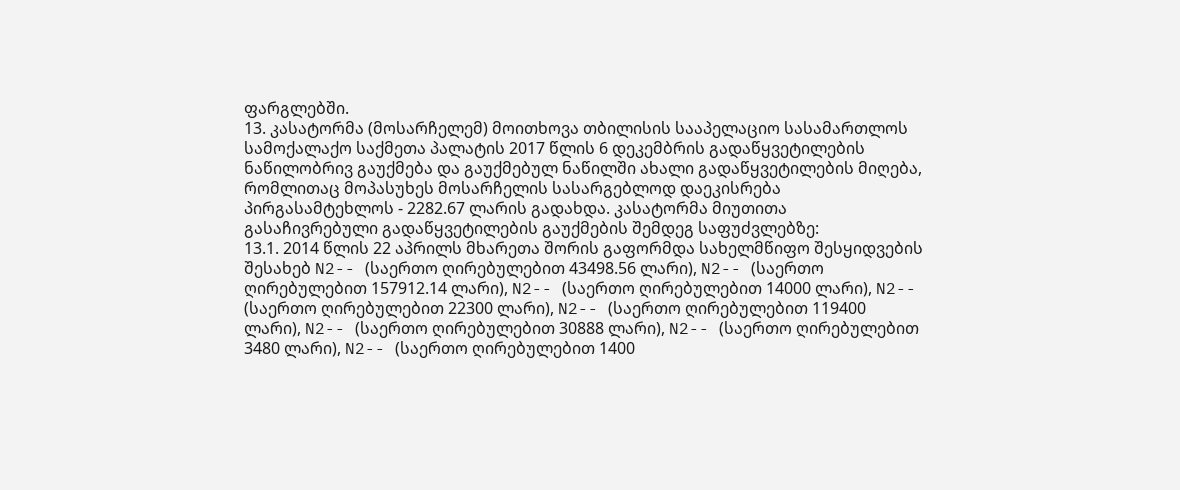ფარგლებში.
13. კასატორმა (მოსარჩელემ) მოითხოვა თბილისის სააპელაციო სასამართლოს სამოქალაქო საქმეთა პალატის 2017 წლის 6 დეკემბრის გადაწყვეტილების ნაწილობრივ გაუქმება და გაუქმებულ ნაწილში ახალი გადაწყვეტილების მიღება, რომლითაც მოპასუხეს მოსარჩელის სასარგებლოდ დაეკისრება პირგასამტეხლოს - 2282.67 ლარის გადახდა. კასატორმა მიუთითა გასაჩივრებული გადაწყვეტილების გაუქმების შემდეგ საფუძვლებზე:
13.1. 2014 წლის 22 აპრილს მხარეთა შორის გაფორმდა სახელმწიფო შესყიდვების შესახებ N2-- (საერთო ღირებულებით 43498.56 ლარი), N2-- (საერთო ღირებულებით 157912.14 ლარი), N2-- (საერთო ღირებულებით 14000 ლარი), N2-- (საერთო ღირებულებით 22300 ლარი), N2-- (საერთო ღირებულებით 119400 ლარი), N2-- (საერთო ღირებულებით 30888 ლარი), N2-- (საერთო ღირებულებით 3480 ლარი), N2-- (საერთო ღირებულებით 1400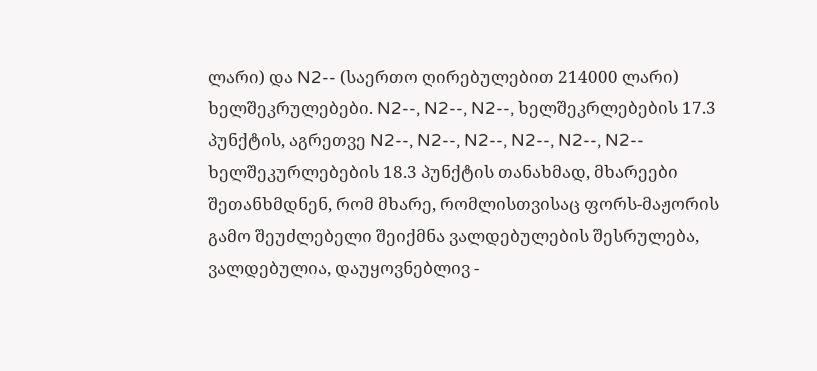ლარი) და N2-- (საერთო ღირებულებით 214000 ლარი) ხელშეკრულებები. N2--, N2--, N2--, ხელშეკრლებების 17.3 პუნქტის, აგრეთვე N2--, N2--, N2--, N2--, N2--, N2-- ხელშეკურლებების 18.3 პუნქტის თანახმად, მხარეები შეთანხმდნენ, რომ მხარე, რომლისთვისაც ფორს-მაჟორის გამო შეუძლებელი შეიქმნა ვალდებულების შესრულება, ვალდებულია, დაუყოვნებლივ -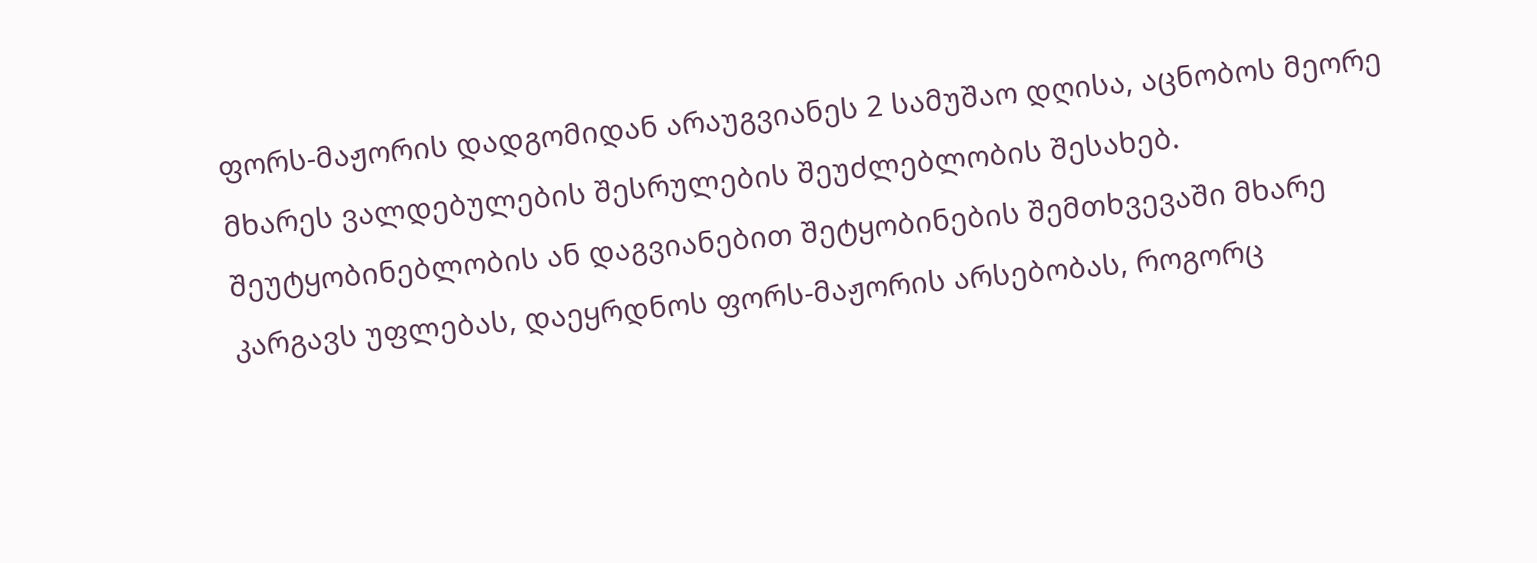ფორს-მაჟორის დადგომიდან არაუგვიანეს 2 სამუშაო დღისა, აცნობოს მეორე მხარეს ვალდებულების შესრულების შეუძლებლობის შესახებ. შეუტყობინებლობის ან დაგვიანებით შეტყობინების შემთხვევაში მხარე კარგავს უფლებას, დაეყრდნოს ფორს-მაჟორის არსებობას, როგორც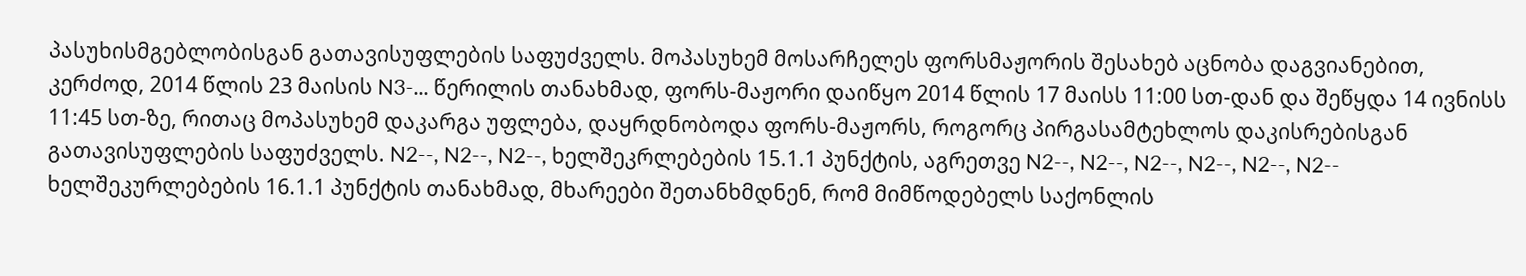პასუხისმგებლობისგან გათავისუფლების საფუძველს. მოპასუხემ მოსარჩელეს ფორსმაჟორის შესახებ აცნობა დაგვიანებით, კერძოდ, 2014 წლის 23 მაისის N3-... წერილის თანახმად, ფორს-მაჟორი დაიწყო 2014 წლის 17 მაისს 11:00 სთ-დან და შეწყდა 14 ივნისს 11:45 სთ-ზე, რითაც მოპასუხემ დაკარგა უფლება, დაყრდნობოდა ფორს-მაჟორს, როგორც პირგასამტეხლოს დაკისრებისგან გათავისუფლების საფუძველს. N2--, N2--, N2--, ხელშეკრლებების 15.1.1 პუნქტის, აგრეთვე N2--, N2--, N2--, N2--, N2--, N2-- ხელშეკურლებების 16.1.1 პუნქტის თანახმად, მხარეები შეთანხმდნენ, რომ მიმწოდებელს საქონლის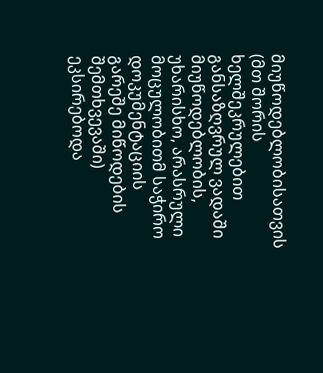მიუწოდებლობისათვის (მთ შორის ხელშეკრულებით განსაზღვრულ ვადაში მიუწოდებლობის, უხარისხო, არასრული მოცულობითმ საჭირო დოკუმენტაციის გარეშე მიწოდების შემთხვევაში) ეკსირებოდა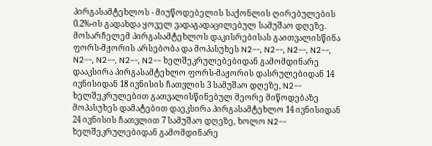პირგასამტეხლოს - მიუწოდებელის საქონლის ღირებულების 0.2%-ის გადახდა ყოველ ვადაგადაცილებულ სამუშაო დღეზე. მოსარჩელემ პირგასამტეხლოს დაკისრებისას გაითვალისწინა ფორს-მჟორის არსებობა და მოპასუხეს N2--, N2--, N2--, N2--, N2--, N2--, N2--, N2-- ხელშეკრულებებიდან გამომდინარე დააკსირა პირგასამტეხლო ფორს-მაჟორის დასრულებიდან 14 ივნისიდან 18 ივნისის ჩათვლის 3 სამუშაო დღეზე, N2-- ხელშეკრულებით გათვალისწინებულ მეორე მიწოდებაზე მოპასუხეს დამატებით დაეკსირა პირგასამტეხლო 14 ივნისიდან 24 ივნისის ჩათვლით 7 სამუშაო დღეზე, ხოლო N2-- ხელშეკრულებიდან გამომდინარე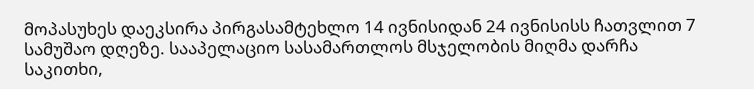მოპასუხეს დაეკსირა პირგასამტეხლო 14 ივნისიდან 24 ივნისისს ჩათვლით 7 სამუშაო დღეზე. სააპელაციო სასამართლოს მსჯელობის მიღმა დარჩა საკითხი,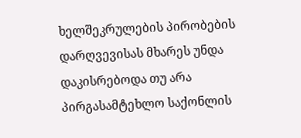ხელშეკრულების პირობების დარღვევისას მხარეს უნდა დაკისრებოდა თუ არა პირგასამტეხლო საქონლის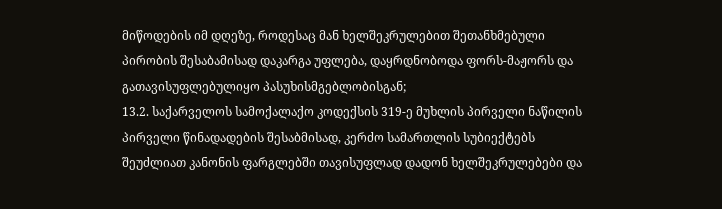მიწოდების იმ დღეზე, როდესაც მან ხელშეკრულებით შეთანხმებული პირობის შესაბამისად დაკარგა უფლება, დაყრდნობოდა ფორს-მაჟორს და გათავისუფლებულიყო პასუხისმგებლობისგან;
13.2. საქარველოს სამოქალაქო კოდექსის 319-ე მუხლის პირველი ნაწილის პირველი წინადადების შესაბმისად, კერძო სამართლის სუბიექტებს შეუძლიათ კანონის ფარგლებში თავისუფლად დადონ ხელშეკრულებები და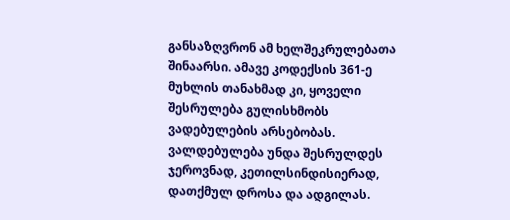განსაზღვრონ ამ ხელშეკრულებათა შინაარსი. ამავე კოდექსის 361-ე მუხლის თანახმად კი, ყოველი შესრულება გულისხმობს ვადებულების არსებობას. ვალდებულება უნდა შესრულდეს ჯეროვნად, კეთილსინდისიერად, დათქმულ დროსა და ადგილას.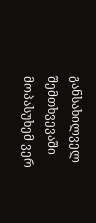განსახილველ შემთხვევაში მოპასუხემ ვერ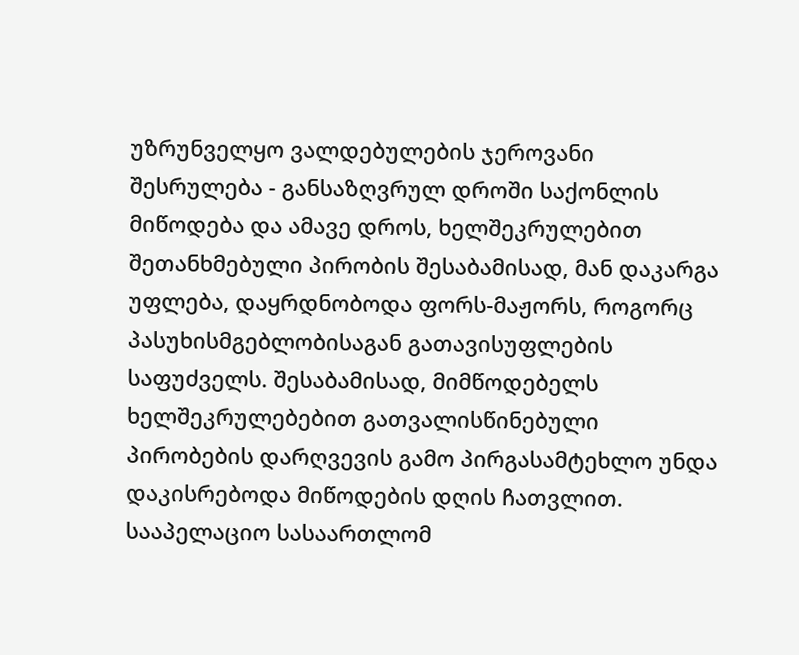უზრუნველყო ვალდებულების ჯეროვანი შესრულება - განსაზღვრულ დროში საქონლის მიწოდება და ამავე დროს, ხელშეკრულებით შეთანხმებული პირობის შესაბამისად, მან დაკარგა უფლება, დაყრდნობოდა ფორს-მაჟორს, როგორც პასუხისმგებლობისაგან გათავისუფლების საფუძველს. შესაბამისად, მიმწოდებელს ხელშეკრულებებით გათვალისწინებული პირობების დარღვევის გამო პირგასამტეხლო უნდა დაკისრებოდა მიწოდების დღის ჩათვლით. სააპელაციო სასაართლომ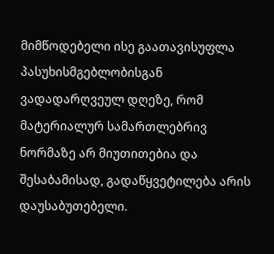მიმწოდებელი ისე გაათავისუფლა პასუხისმგებლობისგან ვადადარღვეულ დღეზე, რომ მატერიალურ სამართლებრივ ნორმაზე არ მიუთითებია და შესაბამისად, გადაწყვეტილება არის დაუსაბუთებელი.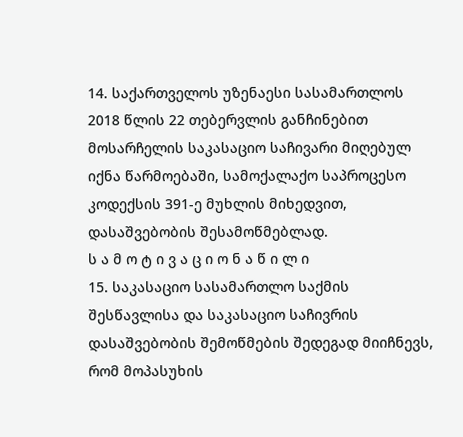14. საქართველოს უზენაესი სასამართლოს 2018 წლის 22 თებერვლის განჩინებით მოსარჩელის საკასაციო საჩივარი მიღებულ იქნა წარმოებაში, სამოქალაქო საპროცესო კოდექსის 391-ე მუხლის მიხედვით, დასაშვებობის შესამოწმებლად.
ს ა მ ო ტ ი ვ ა ც ი ო ნ ა წ ი ლ ი
15. საკასაციო სასამართლო საქმის შესწავლისა და საკასაციო საჩივრის დასაშვებობის შემოწმების შედეგად მიიჩნევს, რომ მოპასუხის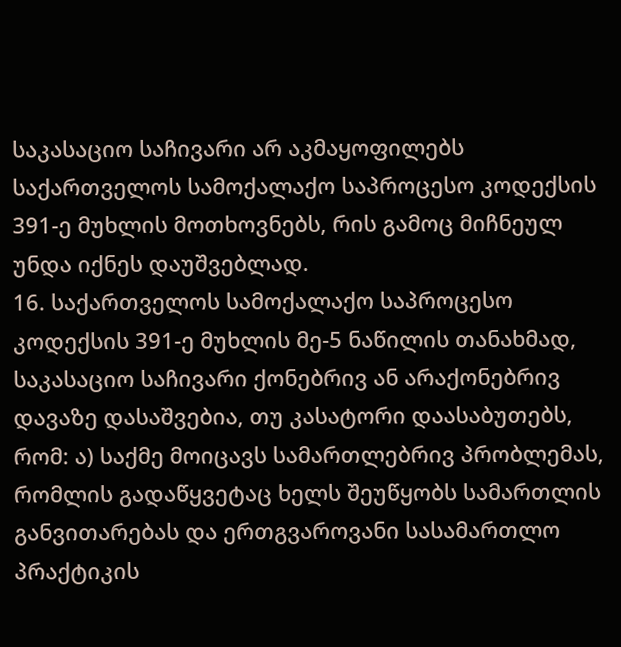საკასაციო საჩივარი არ აკმაყოფილებს საქართველოს სამოქალაქო საპროცესო კოდექსის 391-ე მუხლის მოთხოვნებს, რის გამოც მიჩნეულ უნდა იქნეს დაუშვებლად.
16. საქართველოს სამოქალაქო საპროცესო კოდექსის 391-ე მუხლის მე-5 ნაწილის თანახმად, საკასაციო საჩივარი ქონებრივ ან არაქონებრივ დავაზე დასაშვებია, თუ კასატორი დაასაბუთებს, რომ: ა) საქმე მოიცავს სამართლებრივ პრობლემას, რომლის გადაწყვეტაც ხელს შეუწყობს სამართლის განვითარებას და ერთგვაროვანი სასამართლო პრაქტიკის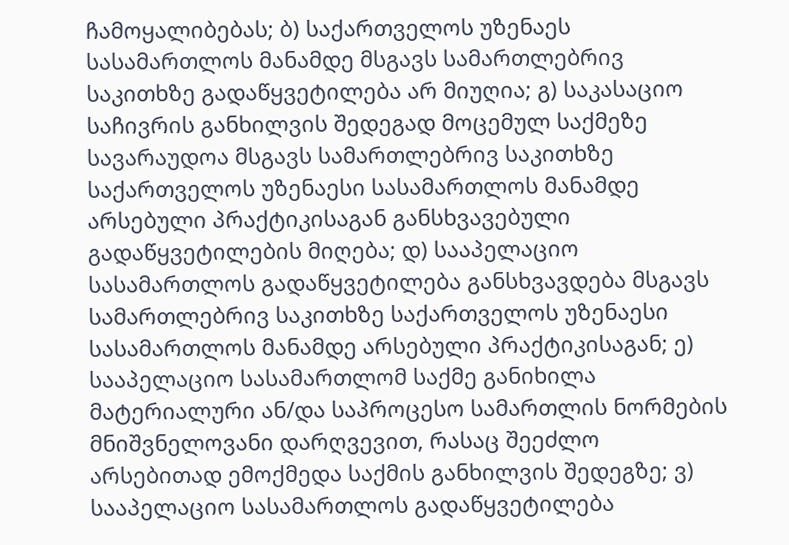ჩამოყალიბებას; ბ) საქართველოს უზენაეს სასამართლოს მანამდე მსგავს სამართლებრივ საკითხზე გადაწყვეტილება არ მიუღია; გ) საკასაციო საჩივრის განხილვის შედეგად მოცემულ საქმეზე სავარაუდოა მსგავს სამართლებრივ საკითხზე საქართველოს უზენაესი სასამართლოს მანამდე არსებული პრაქტიკისაგან განსხვავებული გადაწყვეტილების მიღება; დ) სააპელაციო სასამართლოს გადაწყვეტილება განსხვავდება მსგავს სამართლებრივ საკითხზე საქართველოს უზენაესი სასამართლოს მანამდე არსებული პრაქტიკისაგან; ე) სააპელაციო სასამართლომ საქმე განიხილა მატერიალური ან/და საპროცესო სამართლის ნორმების მნიშვნელოვანი დარღვევით, რასაც შეეძლო არსებითად ემოქმედა საქმის განხილვის შედეგზე; ვ) სააპელაციო სასამართლოს გადაწყვეტილება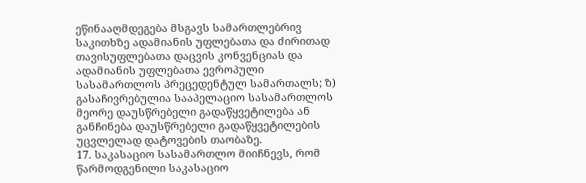ეწინააღმდეგება მსგავს სამართლებრივ საკითხზე ადამიანის უფლებათა და ძირითად თავისუფლებათა დაცვის კონვენციას და ადამიანის უფლებათა ევროპული სასამართლოს პრეცედენტულ სამართალს; ზ) გასაჩივრებულია სააპელაციო სასამართლოს მეორე დაუსწრებელი გადაწყვეტილება ან განჩინება დაუსწრებელი გადაწყვეტილების უცვლელად დატოვების თაობაზე.
17. საკასაციო სასამართლო მიიჩნევს, რომ წარმოდგენილი საკასაციო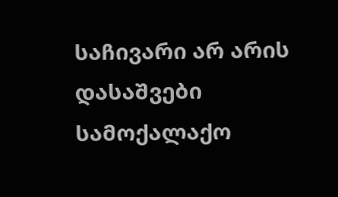საჩივარი არ არის დასაშვები სამოქალაქო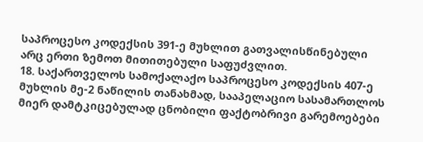საპროცესო კოდექსის 391-ე მუხლით გათვალისწინებული არც ერთი ზემოთ მითითებული საფუძვლით.
18. საქართველოს სამოქალაქო საპროცესო კოდექსის 407-ე მუხლის მე-2 ნაწილის თანახმად, სააპელაციო სასამართლოს მიერ დამტკიცებულად ცნობილი ფაქტობრივი გარემოებები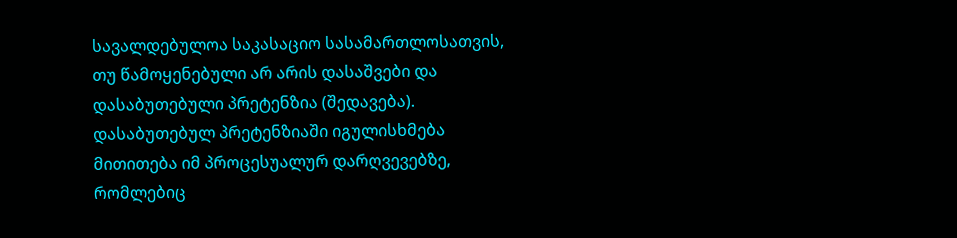სავალდებულოა საკასაციო სასამართლოსათვის, თუ წამოყენებული არ არის დასაშვები და დასაბუთებული პრეტენზია (შედავება). დასაბუთებულ პრეტენზიაში იგულისხმება მითითება იმ პროცესუალურ დარღვევებზე, რომლებიც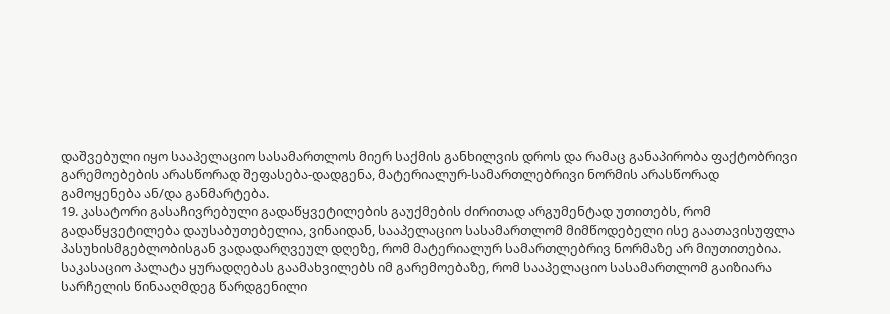დაშვებული იყო სააპელაციო სასამართლოს მიერ საქმის განხილვის დროს და რამაც განაპირობა ფაქტობრივი გარემოებების არასწორად შეფასება-დადგენა, მატერიალურ-სამართლებრივი ნორმის არასწორად გამოყენება ან/და განმარტება.
19. კასატორი გასაჩივრებული გადაწყვეტილების გაუქმების ძირითად არგუმენტად უთითებს, რომ გადაწყვეტილება დაუსაბუთებელია, ვინაიდან, სააპელაციო სასამართლომ მიმწოდებელი ისე გაათავისუფლა პასუხისმგებლობისგან ვადადარღვეულ დღეზე, რომ მატერიალურ სამართლებრივ ნორმაზე არ მიუთითებია. საკასაციო პალატა ყურადღებას გაამახვილებს იმ გარემოებაზე, რომ სააპელაციო სასამართლომ გაიზიარა სარჩელის წინააღმდეგ წარდგენილი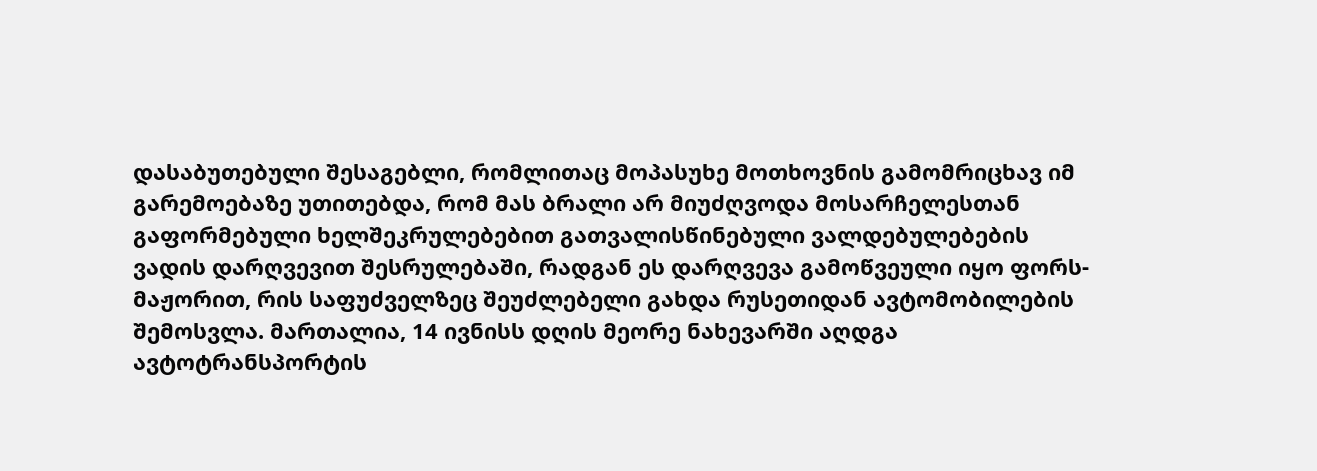დასაბუთებული შესაგებლი, რომლითაც მოპასუხე მოთხოვნის გამომრიცხავ იმ გარემოებაზე უთითებდა, რომ მას ბრალი არ მიუძღვოდა მოსარჩელესთან გაფორმებული ხელშეკრულებებით გათვალისწინებული ვალდებულებების ვადის დარღვევით შესრულებაში, რადგან ეს დარღვევა გამოწვეული იყო ფორს-მაჟორით, რის საფუძველზეც შეუძლებელი გახდა რუსეთიდან ავტომობილების შემოსვლა. მართალია, 14 ივნისს დღის მეორე ნახევარში აღდგა ავტოტრანსპორტის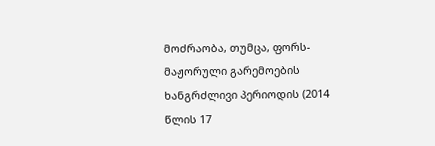მოძრაობა, თუმცა, ფორს-მაჟორული გარემოების ხანგრძლივი პერიოდის (2014 წლის 17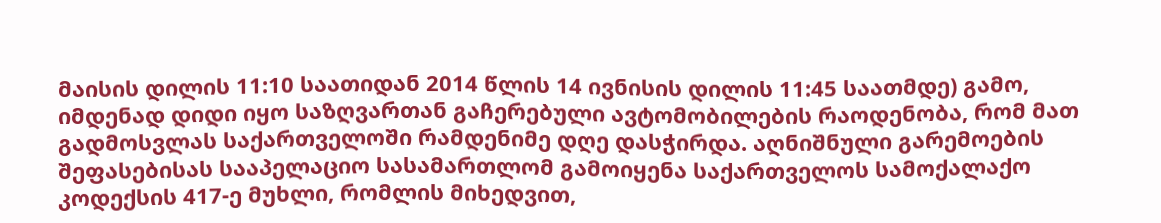მაისის დილის 11:10 საათიდან 2014 წლის 14 ივნისის დილის 11:45 საათმდე) გამო, იმდენად დიდი იყო საზღვართან გაჩერებული ავტომობილების რაოდენობა, რომ მათ გადმოსვლას საქართველოში რამდენიმე დღე დასჭირდა. აღნიშნული გარემოების შეფასებისას სააპელაციო სასამართლომ გამოიყენა საქართველოს სამოქალაქო კოდექსის 417-ე მუხლი, რომლის მიხედვით,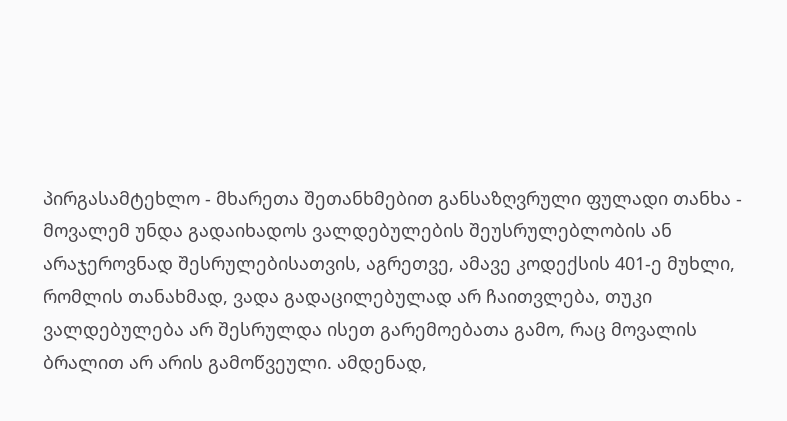პირგასამტეხლო - მხარეთა შეთანხმებით განსაზღვრული ფულადი თანხა - მოვალემ უნდა გადაიხადოს ვალდებულების შეუსრულებლობის ან არაჯეროვნად შესრულებისათვის, აგრეთვე, ამავე კოდექსის 401-ე მუხლი, რომლის თანახმად, ვადა გადაცილებულად არ ჩაითვლება, თუკი ვალდებულება არ შესრულდა ისეთ გარემოებათა გამო, რაც მოვალის ბრალით არ არის გამოწვეული. ამდენად,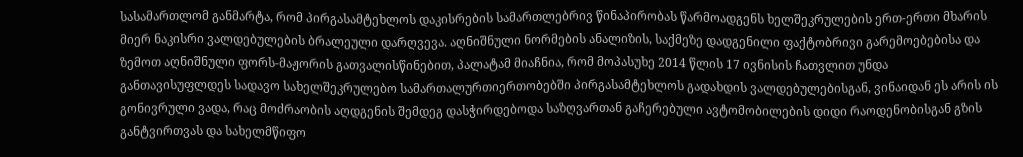სასამართლომ განმარტა, რომ პირგასამტეხლოს დაკისრების სამართლებრივ წინაპირობას წარმოადგენს ხელშეკრულების ერთ-ერთი მხარის მიერ ნაკისრი ვალდებულების ბრალეული დარღვევა. აღნიშნული ნორმების ანალიზის, საქმეზე დადგენილი ფაქტობრივი გარემოებებისა და ზემოთ აღნიშნული ფორს-მაჟორის გათვალისწინებით, პალატამ მიაჩნია, რომ მოპასუხე 2014 წლის 17 ივნისის ჩათვლით უნდა განთავისუფლდეს სადავო სახელშეკრულებო სამართალურთიერთობებში პირგასამტეხლოს გადახდის ვალდებულებისგან, ვინაიდან ეს არის ის გონივრული ვადა, რაც მოძრაობის აღდგენის შემდეგ დასჭირდებოდა საზღვართან გაჩერებული ავტომობილების დიდი რაოდენობისგან გზის განტვირთვას და სახელმწიფო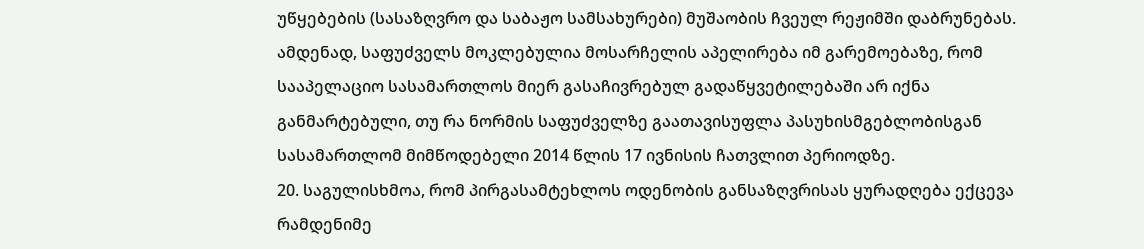უწყებების (სასაზღვრო და საბაჟო სამსახურები) მუშაობის ჩვეულ რეჟიმში დაბრუნებას. ამდენად, საფუძველს მოკლებულია მოსარჩელის აპელირება იმ გარემოებაზე, რომ სააპელაციო სასამართლოს მიერ გასაჩივრებულ გადაწყვეტილებაში არ იქნა განმარტებული, თუ რა ნორმის საფუძველზე გაათავისუფლა პასუხისმგებლობისგან სასამართლომ მიმწოდებელი 2014 წლის 17 ივნისის ჩათვლით პერიოდზე.
20. საგულისხმოა, რომ პირგასამტეხლოს ოდენობის განსაზღვრისას ყურადღება ექცევა რამდენიმე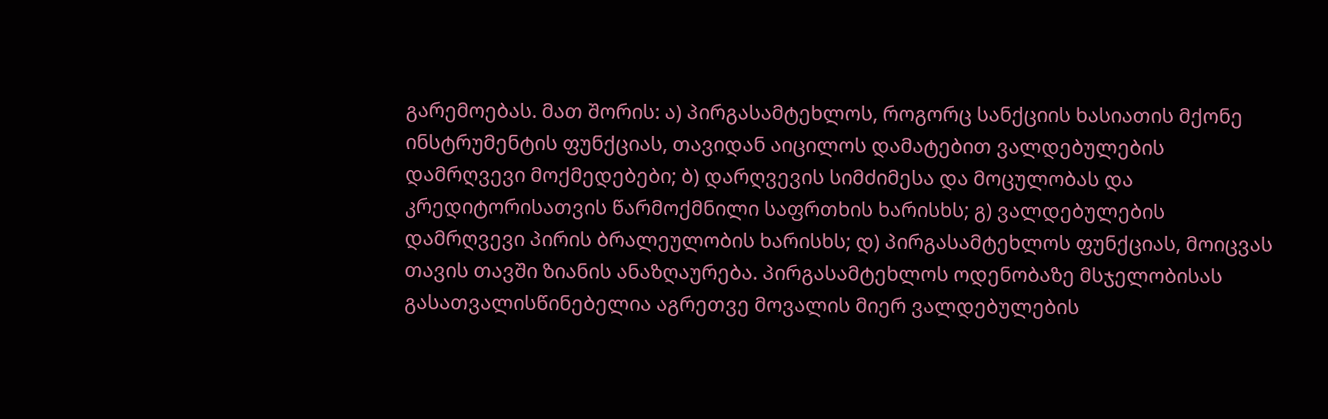გარემოებას. მათ შორის: ა) პირგასამტეხლოს, როგორც სანქციის ხასიათის მქონე ინსტრუმენტის ფუნქციას, თავიდან აიცილოს დამატებით ვალდებულების დამრღვევი მოქმედებები; ბ) დარღვევის სიმძიმესა და მოცულობას და კრედიტორისათვის წარმოქმნილი საფრთხის ხარისხს; გ) ვალდებულების დამრღვევი პირის ბრალეულობის ხარისხს; დ) პირგასამტეხლოს ფუნქციას, მოიცვას თავის თავში ზიანის ანაზღაურება. პირგასამტეხლოს ოდენობაზე მსჯელობისას გასათვალისწინებელია აგრეთვე მოვალის მიერ ვალდებულების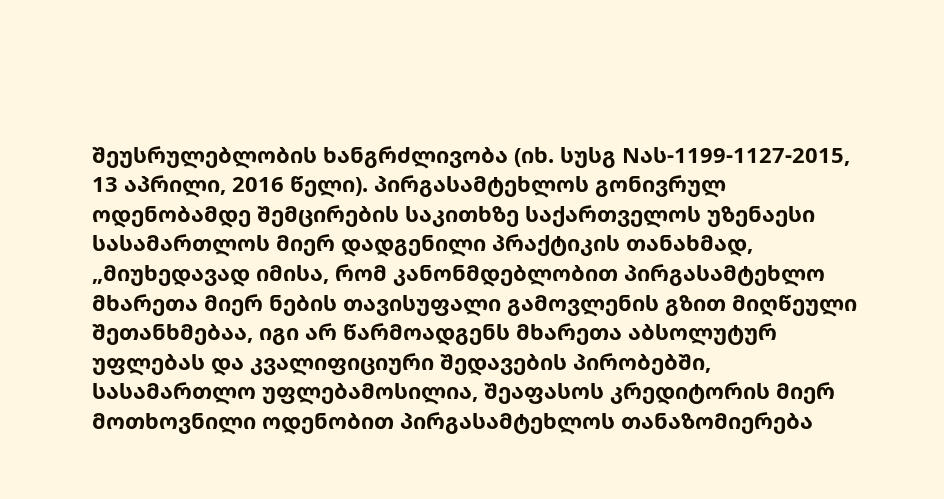შეუსრულებლობის ხანგრძლივობა (იხ. სუსგ Nას-1199-1127-2015, 13 აპრილი, 2016 წელი). პირგასამტეხლოს გონივრულ ოდენობამდე შემცირების საკითხზე საქართველოს უზენაესი სასამართლოს მიერ დადგენილი პრაქტიკის თანახმად, „მიუხედავად იმისა, რომ კანონმდებლობით პირგასამტეხლო მხარეთა მიერ ნების თავისუფალი გამოვლენის გზით მიღწეული შეთანხმებაა, იგი არ წარმოადგენს მხარეთა აბსოლუტურ უფლებას და კვალიფიციური შედავების პირობებში, სასამართლო უფლებამოსილია, შეაფასოს კრედიტორის მიერ მოთხოვნილი ოდენობით პირგასამტეხლოს თანაზომიერება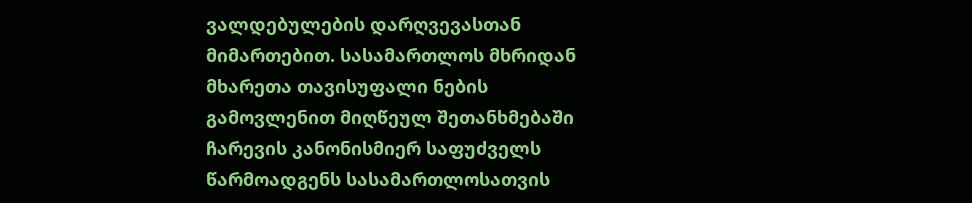ვალდებულების დარღვევასთან მიმართებით. სასამართლოს მხრიდან მხარეთა თავისუფალი ნების გამოვლენით მიღწეულ შეთანხმებაში ჩარევის კანონისმიერ საფუძველს წარმოადგენს სასამართლოსათვის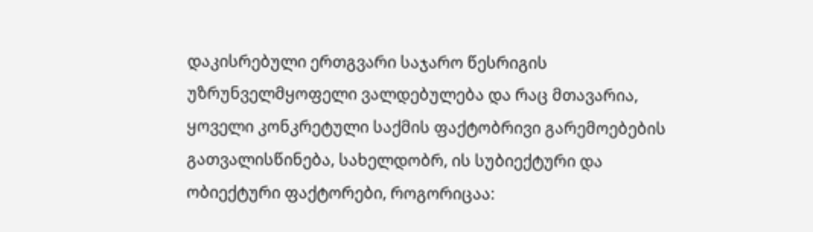დაკისრებული ერთგვარი საჯარო წესრიგის უზრუნველმყოფელი ვალდებულება და რაც მთავარია, ყოველი კონკრეტული საქმის ფაქტობრივი გარემოებების გათვალისწინება, სახელდობრ, ის სუბიექტური და ობიექტური ფაქტორები, როგორიცაა: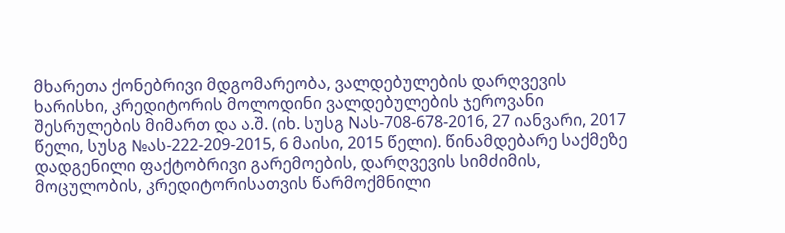მხარეთა ქონებრივი მდგომარეობა, ვალდებულების დარღვევის ხარისხი, კრედიტორის მოლოდინი ვალდებულების ჯეროვანი შესრულების მიმართ და ა.შ. (იხ. სუსგ Nას-708-678-2016, 27 იანვარი, 2017 წელი, სუსგ №ას-222-209-2015, 6 მაისი, 2015 წელი). წინამდებარე საქმეზე დადგენილი ფაქტობრივი გარემოების, დარღვევის სიმძიმის, მოცულობის, კრედიტორისათვის წარმოქმნილი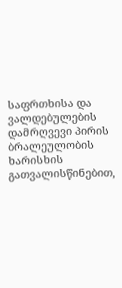საფრთხისა და ვალდებულების დამრღვევი პირის ბრალეულობის ხარისხის გათვალისწინებით,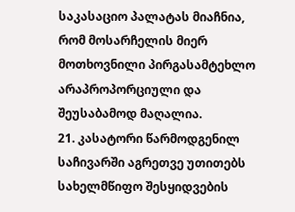საკასაციო პალატას მიაჩნია, რომ მოსარჩელის მიერ მოთხოვნილი პირგასამტეხლო არაპროპორციული და შეუსაბამოდ მაღალია.
21. კასატორი წარმოდგენილ საჩივარში აგრეთვე უთითებს სახელმწიფო შესყიდვების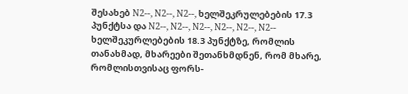შესახებ N2--, N2--, N2--, ხელშეკრულებების 17.3 პუნქტსა და N2--, N2--, N2--, N2--, N2--, N2-- ხელშეკურლებების 18.3 პუნქტზე, რომლის თანახმად, მხარეები შეთანხმდნენ, რომ მხარე, რომლისთვისაც ფორს-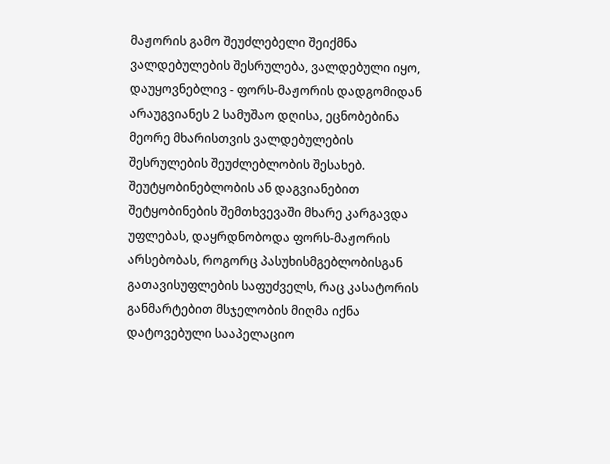მაჟორის გამო შეუძლებელი შეიქმნა ვალდებულების შესრულება, ვალდებული იყო, დაუყოვნებლივ - ფორს-მაჟორის დადგომიდან არაუგვიანეს 2 სამუშაო დღისა, ეცნობებინა მეორე მხარისთვის ვალდებულების შესრულების შეუძლებლობის შესახებ. შეუტყობინებლობის ან დაგვიანებით შეტყობინების შემთხვევაში მხარე კარგავდა უფლებას, დაყრდნობოდა ფორს-მაჟორის არსებობას, როგორც პასუხისმგებლობისგან გათავისუფლების საფუძველს, რაც კასატორის განმარტებით მსჯელობის მიღმა იქნა დატოვებული სააპელაციო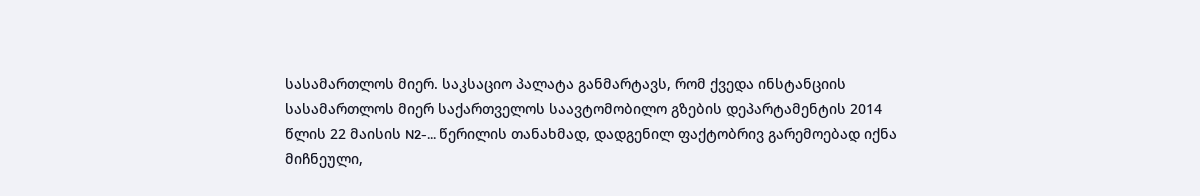სასამართლოს მიერ. საკსაციო პალატა განმარტავს, რომ ქვედა ინსტანციის სასამართლოს მიერ საქართველოს საავტომობილო გზების დეპარტამენტის 2014 წლის 22 მაისის N2-... წერილის თანახმად, დადგენილ ფაქტობრივ გარემოებად იქნა მიჩნეული,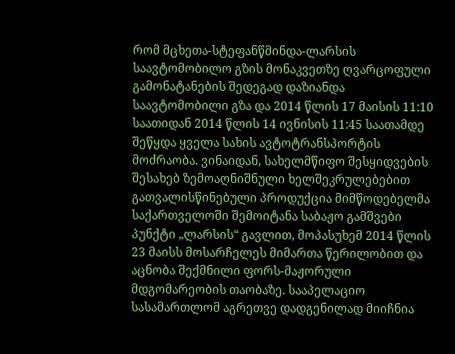რომ მცხეთა-სტეფანწმინდა-ლარსის საავტომობილო გზის მონაკვეთზე ღვარცოფული გამონატანების შედეგად დაზიანდა საავტომობილი გზა და 2014 წლის 17 მაისის 11:10 საათიდან 2014 წლის 14 ივნისის 11:45 საათამდე შეწყდა ყველა სახის ავტოტრანსპორტის მოძრაობა. ვინაიდან, სახელმწიფო შესყიდვების შესახებ ზემოაღნიშნული ხელშეკრულებებით გათვალისწინებული პროდუქცია მიმწოდებელმა საქართველოში შემოიტანა საბაჟო გამშვები პუნქტი „ლარსის“ გავლით, მოპასუხემ 2014 წლის 23 მაისს მოსარჩელეს მიმართა წერილობით და აცნობა შექმნილი ფორს-მაჟორული მდგომარეობის თაობაზე. სააპელაციო სასამართლომ აგრეთვე დადგენილად მიიჩნია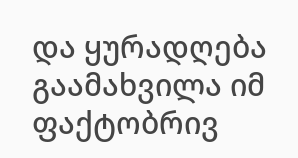და ყურადღება გაამახვილა იმ ფაქტობრივ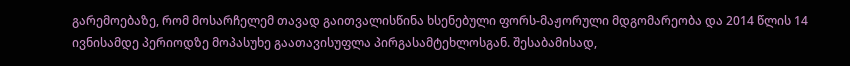გარემოებაზე, რომ მოსარჩელემ თავად გაითვალისწინა ხსენებული ფორს-მაჟორული მდგომარეობა და 2014 წლის 14 ივნისამდე პერიოდზე მოპასუხე გაათავისუფლა პირგასამტეხლოსგან. შესაბამისად,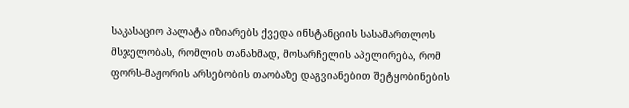საკასაციო პალატა იზიარებს ქვედა ინსტანციის სასამართლოს მსჯელობას, რომლის თანახმად, მოსარჩელის აპელირება, რომ ფორს-მაჟორის არსებობის თაობაზე დაგვიანებით შეტყობინების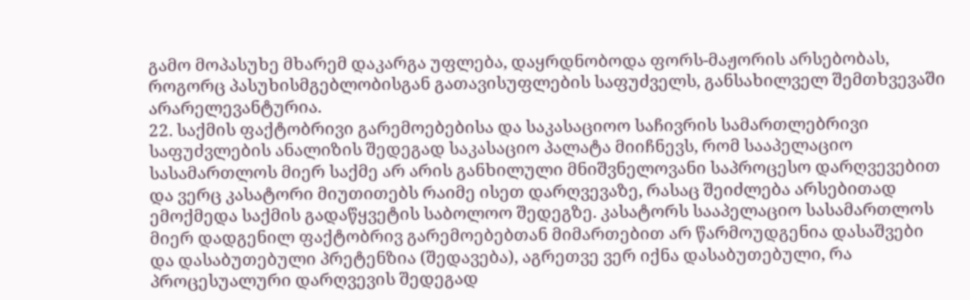გამო მოპასუხე მხარემ დაკარგა უფლება, დაყრდნობოდა ფორს-მაჟორის არსებობას, როგორც პასუხისმგებლობისგან გათავისუფლების საფუძველს, განსახილველ შემთხვევაში არარელევანტურია.
22. საქმის ფაქტობრივი გარემოებებისა და საკასაციოო საჩივრის სამართლებრივი საფუძვლების ანალიზის შედეგად საკასაციო პალატა მიიჩნევს, რომ სააპელაციო სასამართლოს მიერ საქმე არ არის განხილული მნიშვნელოვანი საპროცესო დარღვევებით და ვერც კასატორი მიუთითებს რაიმე ისეთ დარღვევაზე, რასაც შეიძლება არსებითად ემოქმედა საქმის გადაწყვეტის საბოლოო შედეგზე. კასატორს სააპელაციო სასამართლოს მიერ დადგენილ ფაქტობრივ გარემოებებთან მიმართებით არ წარმოუდგენია დასაშვები და დასაბუთებული პრეტენზია (შედავება), აგრეთვე ვერ იქნა დასაბუთებული, რა პროცესუალური დარღვევის შედეგად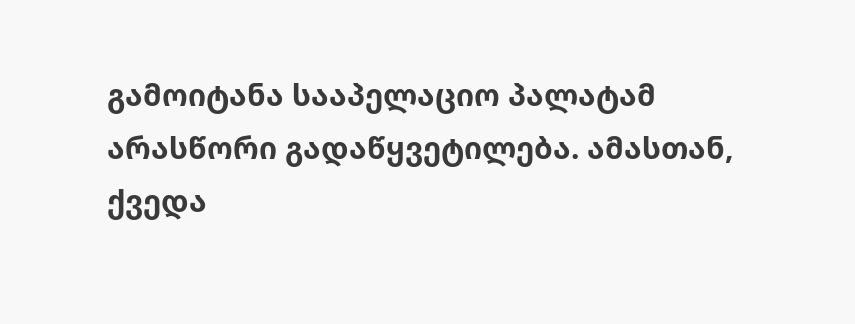გამოიტანა სააპელაციო პალატამ არასწორი გადაწყვეტილება. ამასთან, ქვედა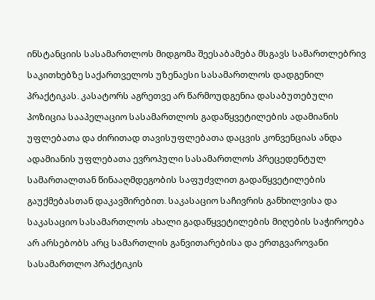ინსტანციის სასამართლოს მიდგომა შეესაბამება მსგავს სამართლებრივ საკითხებზე საქართველოს უზენაესი სასამართლოს დადგენილ პრაქტიკას. კასატორს აგრეთვე არ წარმოუდგენია დასაბუთებული პოზიცია სააპელაციო სასამართლოს გადაწყვეტილების ადამიანის უფლებათა და ძირითად თავისუფლებათა დაცვის კონვენციას ანდა ადამიანის უფლებათა ევროპული სასამართლოს პრეცედენტულ სამართალთან წინააღმდეგობის საფუძვლით გადაწყვეტილების გაუქმებასთან დაკავშირებით. საკასაციო საჩივრის განხილვისა და საკასაციო სასამართლოს ახალი გადაწყვეტილების მიღების საჭიროება არ არსებობს არც სამართლის განვითარებისა და ერთგვაროვანი სასამართლო პრაქტიკის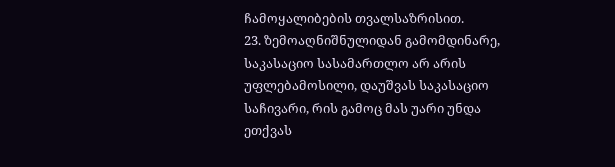ჩამოყალიბების თვალსაზრისით.
23. ზემოაღნიშნულიდან გამომდინარე, საკასაციო სასამართლო არ არის უფლებამოსილი, დაუშვას საკასაციო საჩივარი, რის გამოც მას უარი უნდა ეთქვას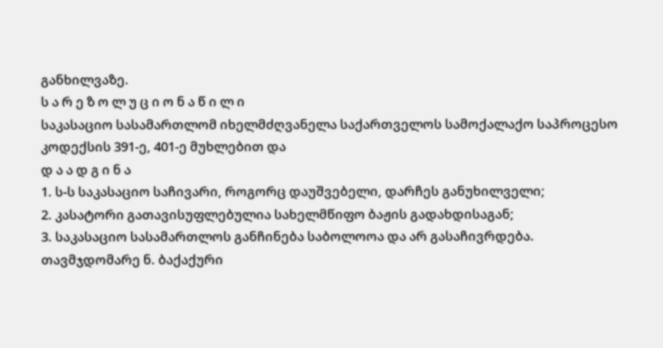განხილვაზე.
ს ა რ ე ზ ო ლ უ ც ი ო ნ ა წ ი ლ ი
საკასაციო სასამართლომ იხელმძღვანელა საქართველოს სამოქალაქო საპროცესო კოდექსის 391-ე, 401-ე მუხლებით და
დ ა ა დ გ ი ნ ა
1. ს-ს საკასაციო საჩივარი, როგორც დაუშვებელი, დარჩეს განუხილველი;
2. კასატორი გათავისუფლებულია სახელმწიფო ბაჟის გადახდისაგან;
3. საკასაციო სასამართლოს განჩინება საბოლოოა და არ გასაჩივრდება.
თავმჯდომარე ნ. ბაქაქური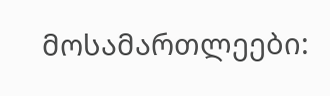მოსამართლეები: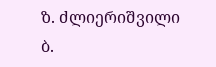ზ. ძლიერიშვილი
ბ.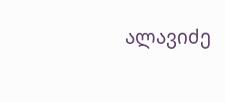ალავიძე